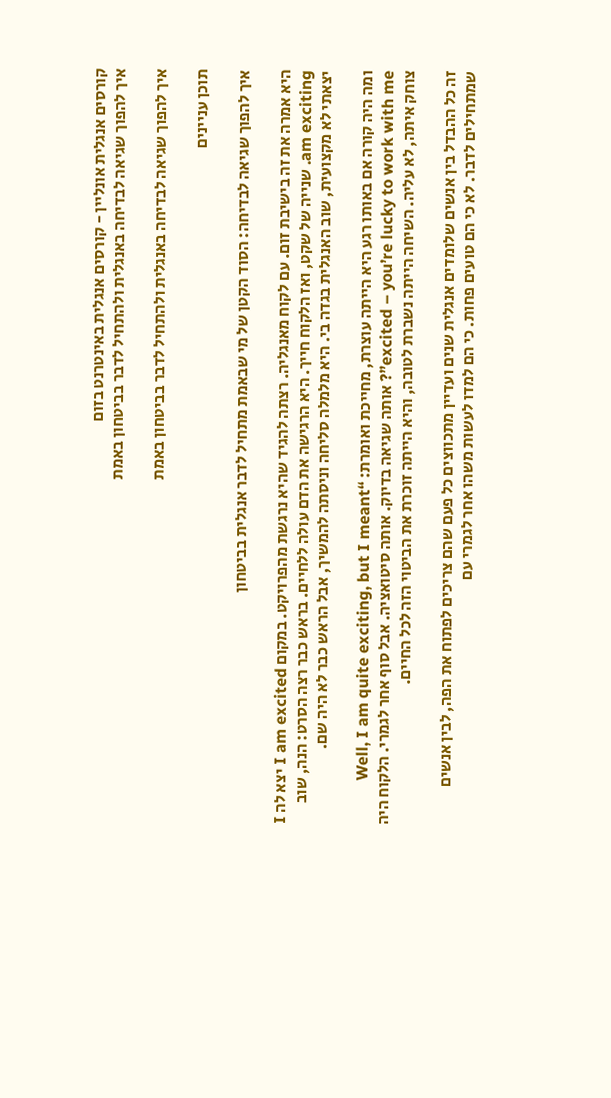קורסים אנגלית אונליין - קורסים אנגלית באינטרנט בזום
איך להפוך שגיאה לבדיחה באנגלית ולהתחיל לדבר בביטחון באמת

איך להפוך שגיאה לבדיחה באנגלית ולהתחיל לדבר בביטחון באמת

תוכן עניינים

איך להפוך שגיאה לבדיחה: הסוד הקטן של מי שבאמת מתחיל לדבר אנגלית בביטחון

היא אמרה את זה בישיבת זום. עם לקוח מאנגליה. רצתה להגיד שהיא נרגשת מהפרויקט. במקום I am excited יצא לה I am exciting. שנייה של שקט, ואז הלקוח חייך. היא הרגישה את הדם עולה ללחיים. בראש כבר רצה הסרט: הנה, שוב יצאתי לא מקצועית, שוב האנגלית בגדה בי. היא מלמלה סליחה וניסתה להמשיך, אבל הראש כבר לא היה שם.

ומה היה קורה אם באותו רגע היא הייתה עוצרת, מחייכת ואומרת: “Well, I am quite exciting, but I meant excited – you’re lucky to work with me”? אותה שגיאה בדיוק. אותה סיטואציה. אבל סוף אחר לגמרי. הלקוח היה צוחק איתה, לא עליה. השיחה הייתה נשברת לטובה, והיא הייתה זוכרת את הביטוי הזה לכל החיים.

זה כל ההבדל בין אנשים שלומדים אנגלית שנים ועדיין מתכווצים כל פעם שהם צריכים לפתוח את הפה, לבין אנשים שמתחילים לדבר. לא כי הם טועים פחות. כי הם למדו לעשות משהו אחר לגמרי עם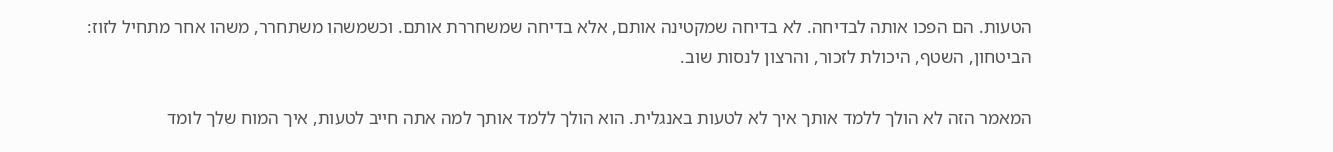הטעות. הם הפכו אותה לבדיחה. לא בדיחה שמקטינה אותם, אלא בדיחה שמשחררת אותם. וכשמשהו משתחרר, משהו אחר מתחיל לזוז: הביטחון, השטף, היכולת לזכור, והרצון לנסות שוב.

המאמר הזה לא הולך ללמד אותך איך לא לטעות באנגלית. הוא הולך ללמד אותך למה אתה חייב לטעות, איך המוח שלך לומד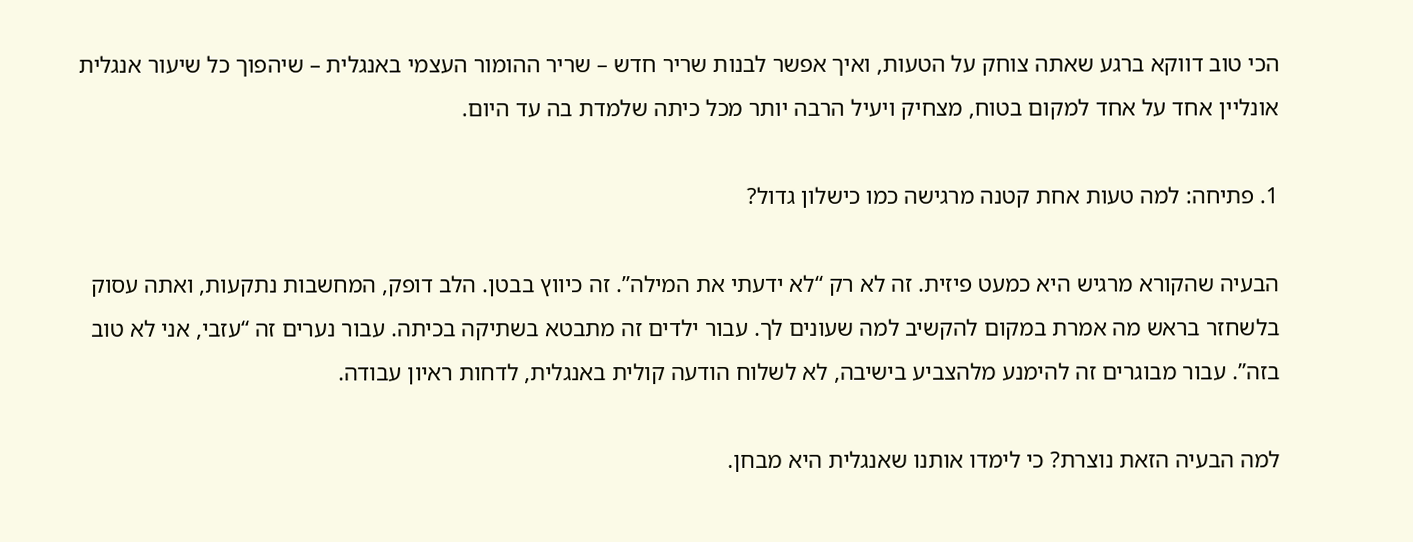הכי טוב דווקא ברגע שאתה צוחק על הטעות, ואיך אפשר לבנות שריר חדש – שריר ההומור העצמי באנגלית – שיהפוך כל שיעור אנגלית אונליין אחד על אחד למקום בטוח, מצחיק ויעיל הרבה יותר מכל כיתה שלמדת בה עד היום.

1. פתיחה: למה טעות אחת קטנה מרגישה כמו כישלון גדול?

הבעיה שהקורא מרגיש היא כמעט פיזית. זה לא רק “לא ידעתי את המילה”. זה כיווץ בבטן. הלב דופק, המחשבות נתקעות, ואתה עסוק בלשחזר בראש מה אמרת במקום להקשיב למה שעונים לך. עבור ילדים זה מתבטא בשתיקה בכיתה. עבור נערים זה “עזבי, אני לא טוב בזה”. עבור מבוגרים זה להימנע מלהצביע בישיבה, לא לשלוח הודעה קולית באנגלית, לדחות ראיון עבודה.

למה הבעיה הזאת נוצרת? כי לימדו אותנו שאנגלית היא מבחן.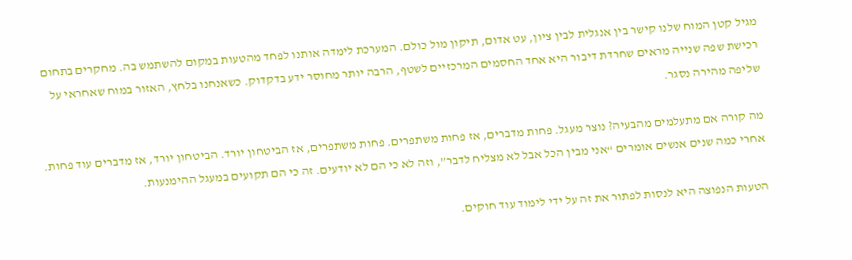מגיל קטן המוח שלנו קישר בין אנגלית לבין ציון, עט אדום, תיקון מול כולם. המערכת לימדה אותנו לפחד מהטעות במקום להשתמש בה. מחקרים בתחום רכישת שפה שנייה מראים שחרדת דיבור היא אחד החסמים המרכזיים לשטף, הרבה יותר מחוסר ידע בדקדוק. כשאנחנו בלחץ, האזור במוח שאחראי על שליפה מהירה נסגר.

מה קורה אם מתעלמים מהבעיה? נוצר מעגל. פחות מדברים, אז פחות משתפרים. פחות משתפרים, אז הביטחון יורד. הביטחון יורד, אז מדברים עוד פחות. אחרי כמה שנים אנשים אומרים “אני מבין הכל אבל לא מצליח לדבר”, וזה לא כי הם לא יודעים. זה כי הם תקועים במעגל ההימנעות.

הטעות הנפוצה היא לנסות לפתור את זה על ידי לימוד עוד חוקים.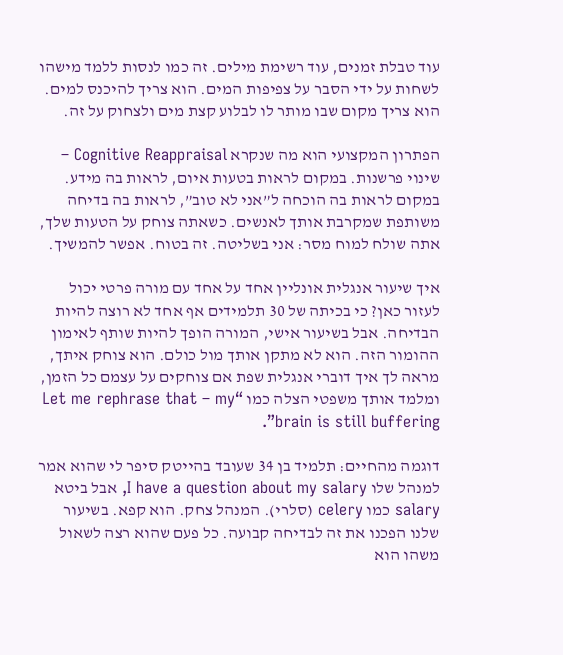עוד טבלת זמנים, עוד רשימת מילים. זה כמו לנסות ללמד מישהו לשחות על ידי הסבר על צפיפות המים. הוא צריך להיכנס למים. הוא צריך מקום שבו מותר לו לבלוע קצת מים ולצחוק על זה.

הפתרון המקצועי הוא מה שנקרא Cognitive Reappraisal – שינוי פרשנות. במקום לראות בטעות איום, לראות בה מידע. במקום לראות בה הוכחה ל”אני לא טוב”, לראות בה בדיחה משותפת שמקרבת אותך לאנשים. כשאתה צוחק על הטעות שלך, אתה שולח למוח מסר: אני בשליטה. זה בטוח. אפשר להמשיך.

איך שיעור אנגלית אונליין אחד על אחד עם מורה פרטי יכול לעזור כאן? כי בכיתה של 30 תלמידים אף אחד לא רוצה להיות הבדיחה. אבל בשיעור אישי, המורה הופך להיות שותף לאימון ההומור הזה. הוא לא מתקן אותך מול כולם. הוא צוחק איתך, מראה לך איך דוברי אנגלית שפת אם צוחקים על עצמם כל הזמן, ומלמד אותך משפטי הצלה כמו “Let me rephrase that – my brain is still buffering”.

דוגמה מהחיים: תלמיד בן 34 שעובד בהייטק סיפר לי שהוא אמר למנהל שלו I have a question about my salary, אבל ביטא salary כמו celery (סלרי). המנהל צחק. הוא קפא. בשיעור שלנו הפכנו את זה לבדיחה קבועה. כל פעם שהוא רצה לשאול משהו הוא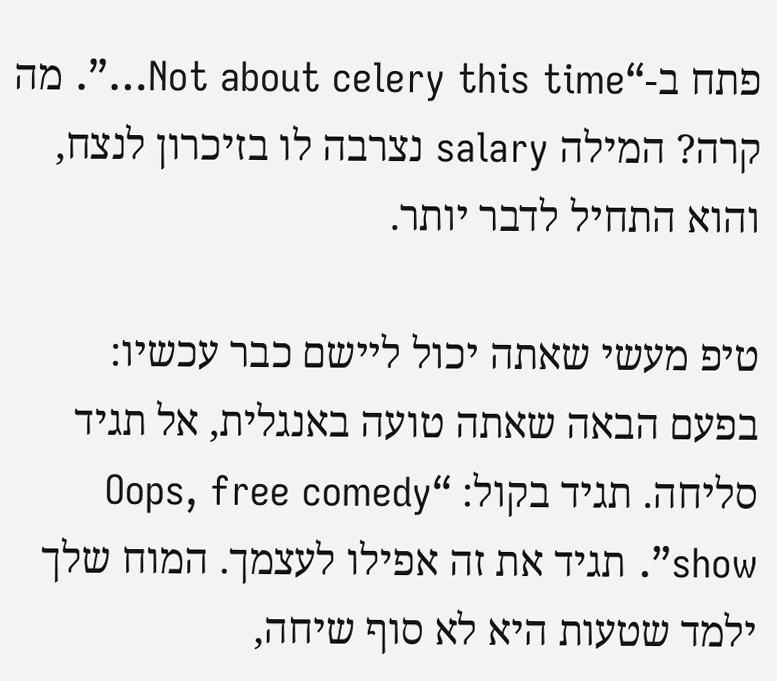פתח ב-“Not about celery this time…”. מה קרה? המילה salary נצרבה לו בזיכרון לנצח, והוא התחיל לדבר יותר.

טיפ מעשי שאתה יכול ליישם כבר עכשיו: בפעם הבאה שאתה טועה באנגלית, אל תגיד סליחה. תגיד בקול: “Oops, free comedy show”. תגיד את זה אפילו לעצמך. המוח שלך ילמד שטעות היא לא סוף שיחה,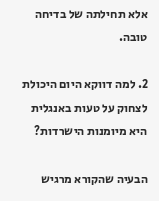אלא תחילתה של בדיחה טובה.

2. למה דווקא היום היכולת לצחוק על טעות באנגלית היא מיומנות הישרדות?

הבעיה שהקורא מרגיש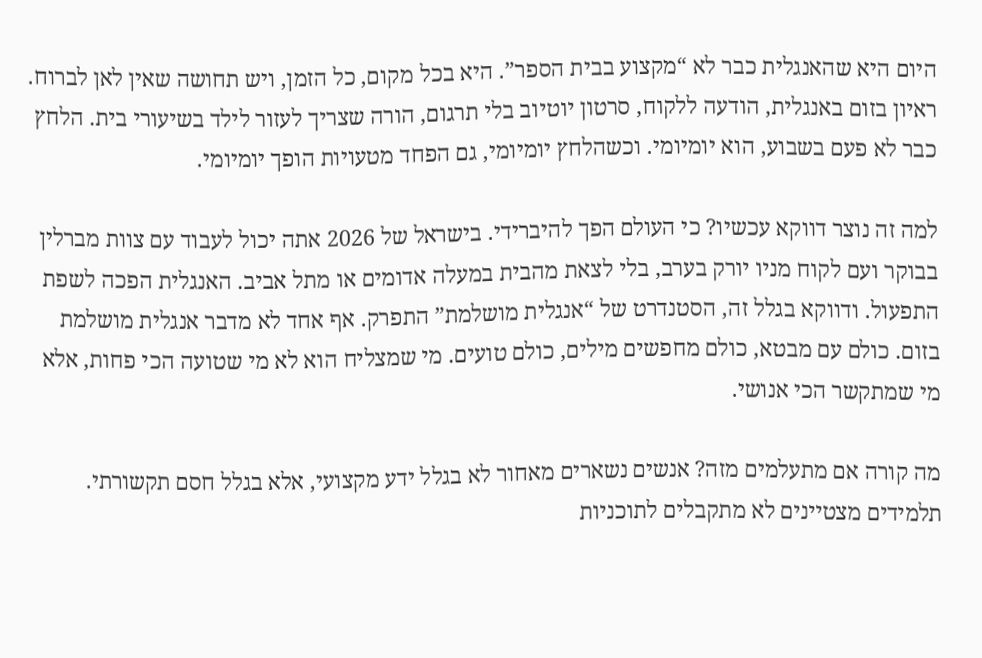היום היא שהאנגלית כבר לא “מקצוע בבית הספר”. היא בכל מקום, כל הזמן, ויש תחושה שאין לאן לברוח. ראיון בזום באנגלית, הודעה ללקוח, סרטון יוטיוב בלי תרגום, הורה שצריך לעזור לילד בשיעורי בית. הלחץ כבר לא פעם בשבוע, הוא יומיומי. וכשהלחץ יומיומי, גם הפחד מטעויות הופך יומיומי.

למה זה נוצר דווקא עכשיו? כי העולם הפך להיברידי. בישראל של 2026 אתה יכול לעבוד עם צוות מברלין בבוקר ועם לקוח מניו יורק בערב, בלי לצאת מהבית במעלה אדומים או מתל אביב. האנגלית הפכה לשפת התפעול. ודווקא בגלל זה, הסטנדרט של “אנגלית מושלמת” התפרק. אף אחד לא מדבר אנגלית מושלמת בזום. כולם עם מבטא, כולם מחפשים מילים, כולם טועים. מי שמצליח הוא לא מי שטועה הכי פחות, אלא מי שמתקשר הכי אנושי.

מה קורה אם מתעלמים מזה? אנשים נשארים מאחור לא בגלל ידע מקצועי, אלא בגלל חסם תקשורתי. תלמידים מצטיינים לא מתקבלים לתוכניות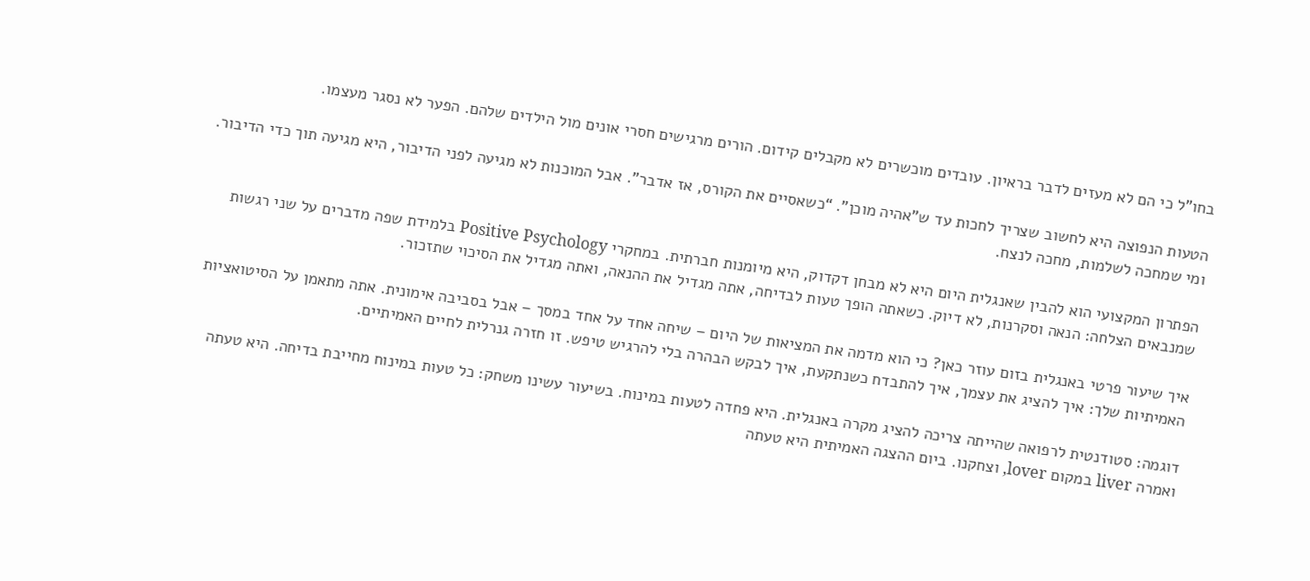בחו”ל כי הם לא מעזים לדבר בראיון. עובדים מוכשרים לא מקבלים קידום. הורים מרגישים חסרי אונים מול הילדים שלהם. הפער לא נסגר מעצמו.

הטעות הנפוצה היא לחשוב שצריך לחכות עד ש”אהיה מוכן”. “כשאסיים את הקורס, אז אדבר”. אבל המוכנות לא מגיעה לפני הדיבור, היא מגיעה תוך כדי הדיבור. ומי שמחכה לשלמות, מחכה לנצח.

הפתרון המקצועי הוא להבין שאנגלית היום היא לא מבחן דקדוק, היא מיומנות חברתית. במחקרי Positive Psychology בלמידת שפה מדברים על שני רגשות שמנבאים הצלחה: הנאה וסקרנות, לא דיוק. כשאתה הופך טעות לבדיחה, אתה מגדיל את ההנאה, ואתה מגדיל את הסיכוי שתזכור.

איך שיעור פרטי באנגלית בזום עוזר כאן? כי הוא מדמה את המציאות של היום – שיחה אחד על אחד במסך – אבל בסביבה אימונית. אתה מתאמן על הסיטואציות האמיתיות שלך: איך להציג את עצמך, איך להתבדח כשנתקעת, איך לבקש הבהרה בלי להרגיש טיפש. זו חזרה גנרלית לחיים האמיתיים.

דוגמה: סטודנטית לרפואה שהייתה צריכה להציג מקרה באנגלית. היא פחדה לטעות במינוח. בשיעור עשינו משחק: כל טעות במינוח מחייבת בדיחה. היא טעתה ואמרה liver במקום lover, וצחקנו. ביום ההצגה האמיתית היא טעתה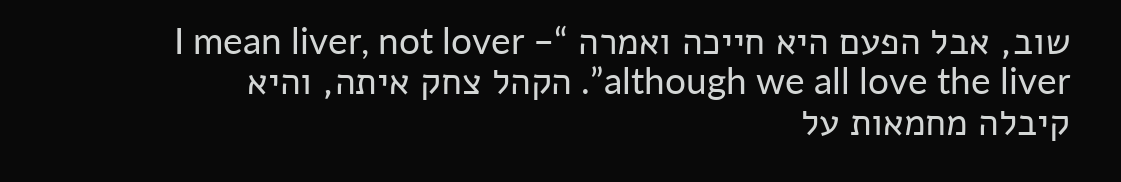שוב, אבל הפעם היא חייכה ואמרה “I mean liver, not lover – although we all love the liver”. הקהל צחק איתה, והיא קיבלה מחמאות על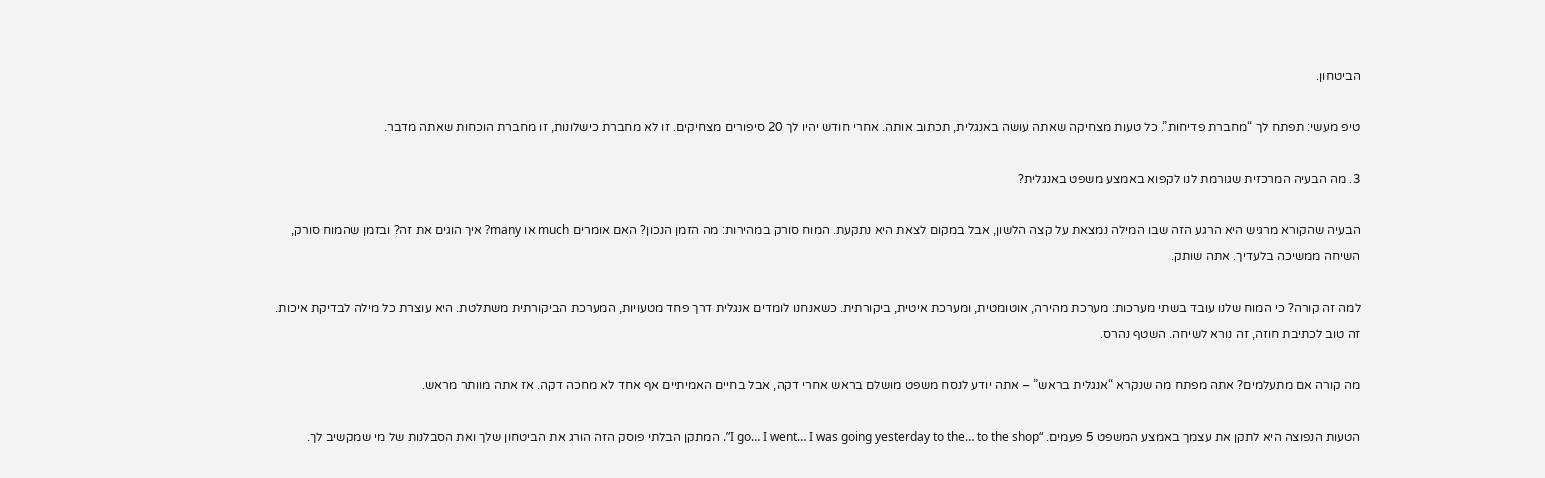הביטחון.

טיפ מעשי: תפתח לך “מחברת פדיחות”. כל טעות מצחיקה שאתה עושה באנגלית, תכתוב אותה. אחרי חודש יהיו לך 20 סיפורים מצחיקים. זו לא מחברת כישלונות, זו מחברת הוכחות שאתה מדבר.

3. מה הבעיה המרכזית שגורמת לנו לקפוא באמצע משפט באנגלית?

הבעיה שהקורא מרגיש היא הרגע הזה שבו המילה נמצאת על קצה הלשון, אבל במקום לצאת היא נתקעת. המוח סורק במהירות: מה הזמן הנכון? האם אומרים much או many? איך הוגים את זה? ובזמן שהמוח סורק, השיחה ממשיכה בלעדיך. אתה שותק.

למה זה קורה? כי המוח שלנו עובד בשתי מערכות: מערכת מהירה, אוטומטית, ומערכת איטית, ביקורתית. כשאנחנו לומדים אנגלית דרך פחד מטעויות, המערכת הביקורתית משתלטת. היא עוצרת כל מילה לבדיקת איכות. זה טוב לכתיבת חוזה, זה נורא לשיחה. השטף נהרס.

מה קורה אם מתעלמים? אתה מפתח מה שנקרא “אנגלית בראש” – אתה יודע לנסח משפט מושלם בראש אחרי דקה, אבל בחיים האמיתיים אף אחד לא מחכה דקה. אז אתה מוותר מראש.

הטעות הנפוצה היא לתקן את עצמך באמצע המשפט 5 פעמים. “I go… I went… I was going yesterday to the… to the shop”. המתקן הבלתי פוסק הזה הורג את הביטחון שלך ואת הסבלנות של מי שמקשיב לך.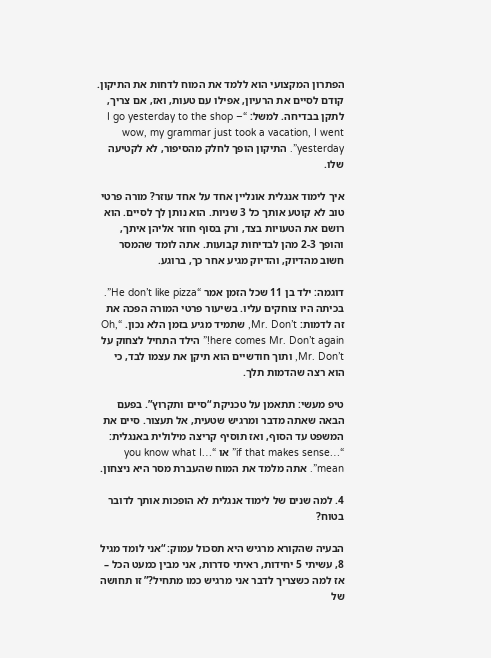הפתרון המקצועי הוא ללמד את המוח לדחות את התיקון. קודם לסיים את הרעיון, אפילו עם טעות, ואז, אם צריך, לתקן בבדיחה. למשל: “I go yesterday to the shop – wow, my grammar just took a vacation, I went yesterday”. התיקון הופך לחלק מהסיפור, לא לקטיעה שלו.

איך לימוד אנגלית אונליין אחד על אחד עוזר? מורה פרטי טוב לא קוטע אותך כל 3 שניות. הוא נותן לך לסיים. הוא רושם את הטעויות בצד, ורק בסוף חוזר אליהן איתך, והופך 2-3 מהן לבדיחות קבועות. אתה לומד שהמסר חשוב מהדיוק, והדיוק מגיע אחר כך, ברוגע.

דוגמה: ילד בן 11 שכל הזמן אמר “He don’t like pizza”. בכיתה היו צוחקים עליו. בשיעור פרטי המורה הפכה את זה לדמות: Mr. Don’t, שתמיד מגיע בזמן הלא נכון. “Oh, here comes Mr. Don’t again!” הילד התחיל לצחוק על Mr. Don’t, ותוך חודשיים הוא תיקן את עצמו לבד, כי הוא רצה שהדמות תלך.

טיפ מעשי: תתאמן על טכניקת “סיים ותקרוץ”. בפעם הבאה שאתה מדבר ומרגיש שטעית, אל תעצור. סיים את המשפט עד הסוף, ואז תוסיף קריצה מילולית באנגלית: “…if that makes sense” או “…you know what I mean”. אתה מלמד את המוח שהעברת מסר היא ניצחון.

4. למה שנים של לימוד אנגלית לא הופכות אותך לדובר בטוח?

הבעיה שהקורא מרגיש היא תסכול עמוק: “אני לומד מגיל 8, עשיתי 5 יחידות, ראיתי סדרות, אני מבין כמעט הכל – אז למה כשצריך לדבר אני מרגיש כמו מתחיל?” זו תחושה של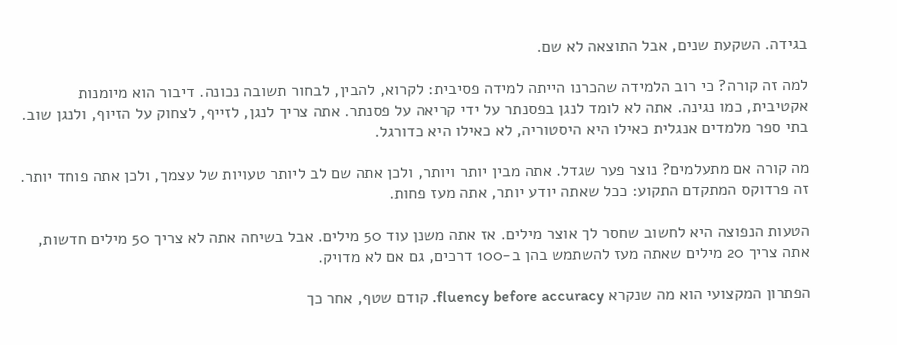בגידה. השקעת שנים, אבל התוצאה לא שם.

למה זה קורה? כי רוב הלמידה שהכרנו הייתה למידה פסיבית: לקרוא, להבין, לבחור תשובה נכונה. דיבור הוא מיומנות אקטיבית, כמו נגינה. אתה לא לומד לנגן בפסנתר על ידי קריאה על פסנתר. אתה צריך לנגן, לזייף, לצחוק על הזיוף, ולנגן שוב. בתי ספר מלמדים אנגלית כאילו היא היסטוריה, לא כאילו היא כדורגל.

מה קורה אם מתעלמים? נוצר פער שגדל. אתה מבין יותר ויותר, ולכן אתה שם לב ליותר טעויות של עצמך, ולכן אתה פוחד יותר. זה פרדוקס המתקדם התקוע: ככל שאתה יודע יותר, אתה מעז פחות.

הטעות הנפוצה היא לחשוב שחסר לך אוצר מילים. אז אתה משנן עוד 50 מילים. אבל בשיחה אתה לא צריך 50 מילים חדשות, אתה צריך 20 מילים שאתה מעז להשתמש בהן ב-100 דרכים, גם אם לא מדויק.

הפתרון המקצועי הוא מה שנקרא fluency before accuracy. קודם שטף, אחר כך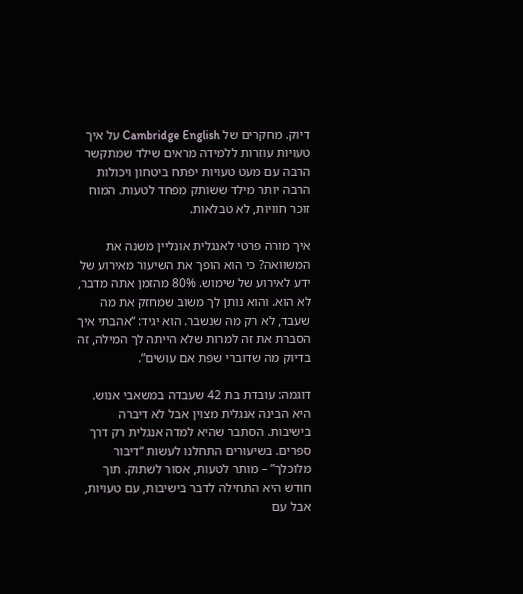דיוק. מחקרים של Cambridge English על איך טעויות עוזרות ללמידה מראים שילד שמתקשר הרבה עם מעט טעויות יפתח ביטחון ויכולות הרבה יותר מילד ששותק מפחד לטעות. המוח זוכר חוויות, לא טבלאות.

איך מורה פרטי לאנגלית אונליין משנה את המשוואה? כי הוא הופך את השיעור מאירוע של ידע לאירוע של שימוש. 80% מהזמן אתה מדבר, לא הוא. והוא נותן לך משוב שמחזק את מה שעבד, לא רק מה שנשבר. הוא יגיד: “אהבתי איך הסברת את זה למרות שלא הייתה לך המילה, זה בדיוק מה שדוברי שפת אם עושים”.

דוגמה: עובדת בת 42 שעבדה במשאבי אנוש. היא הבינה אנגלית מצוין אבל לא דיברה בישיבות. הסתבר שהיא למדה אנגלית רק דרך ספרים. בשיעורים התחלנו לעשות “דיבור מלוכלך” – מותר לטעות, אסור לשתוק. תוך חודש היא התחילה לדבר בישיבות, עם טעויות, אבל עם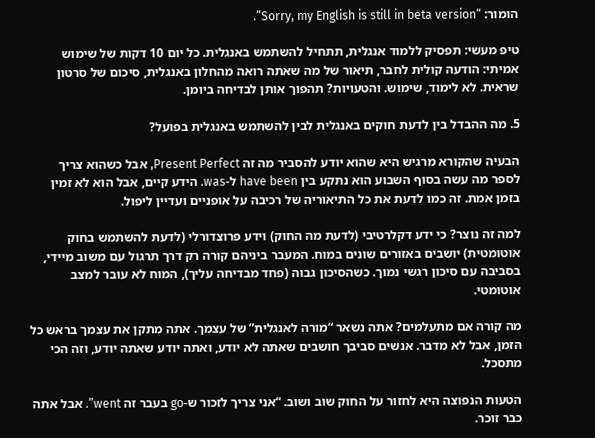הומור: “Sorry, my English is still in beta version”.

טיפ מעשי: תפסיק ללמוד אנגלית, תתחיל להשתמש באנגלית. כל יום 10 דקות של שימוש אמיתי: הודעה קולית לחבר, תיאור של מה שאתה רואה מהחלון באנגלית, סיכום של סרטון שראית. לא לימוד, שימוש. והטעויות? תהפוך אותן לבדיחה ביומן.

5. מה ההבדל בין לדעת חוקים באנגלית לבין להשתמש באנגלית בפועל?

הבעיה שהקורא מרגיש היא שהוא יודע להסביר מה זה Present Perfect, אבל כשהוא צריך לספר מה עשה בסוף השבוע הוא נתקע בין have been ל-was. הידע קיים, אבל הוא לא זמין בזמן אמת. זה כמו לדעת את כל התיאוריה של רכיבה על אופניים ועדיין ליפול.

למה זה נוצר? כי ידע דקלרטיבי (לדעת מה החוק) וידע פרוצדורלי (לדעת להשתמש בחוק אוטומטית) יושבים באזורים שונים במוח. המעבר ביניהם קורה רק דרך תרגול עם משוב מיידי, בסביבה עם סיכון רגשי נמוך. כשהסיכון גבוה (פחד מבדיחה עליך), המוח לא עובר למצב אוטומטי.

מה קורה אם מתעלמים? אתה נשאר “מורה לאנגלית” של עצמך. אתה מתקן את עצמך בראש כל הזמן, אבל לא מדבר. אנשים סביבך חושבים שאתה לא יודע, ואתה יודע שאתה יודע, וזה הכי מתסכל.

הטעות הנפוצה היא לחזור על החוק שוב ושוב. “אני צריך לזכור ש-go בעבר זה went”. אבל אתה כבר זוכר.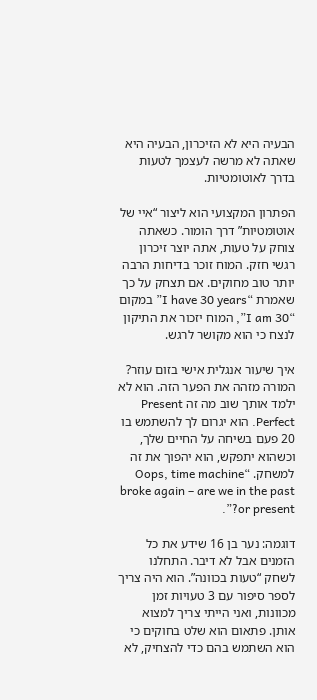הבעיה היא לא הזיכרון, הבעיה היא שאתה לא מרשה לעצמך לטעות בדרך לאוטומטיות.

הפתרון המקצועי הוא ליצור “איי של אוטומטיות” דרך הומור. כשאתה צוחק על טעות, אתה יוצר זיכרון רגשי חזק. המוח זוכר בדיחות הרבה יותר טוב מחוקים. אם תצחק על כך שאמרת “I have 30 years” במקום “I am 30”, המוח יזכור את התיקון לנצח כי הוא מקושר לרגש.

איך שיעור אנגלית אישי בזום עוזר? המורה מזהה את הפער הזה. הוא לא ילמד אותך שוב מה זה Present Perfect. הוא יגרום לך להשתמש בו 20 פעם בשיחה על החיים שלך, וכשהוא יתפקש, הוא יהפוך את זה למשחק. “Oops, time machine broke again – are we in the past or present?”.

דוגמה: נער בן 16 שידע את כל הזמנים אבל לא דיבר. התחלנו לשחק “טעות בכוונה”. הוא היה צריך לספר סיפור עם 3 טעויות זמן מכוונות, ואני הייתי צריך למצוא אותן. פתאום הוא שלט בחוקים כי הוא השתמש בהם כדי להצחיק, לא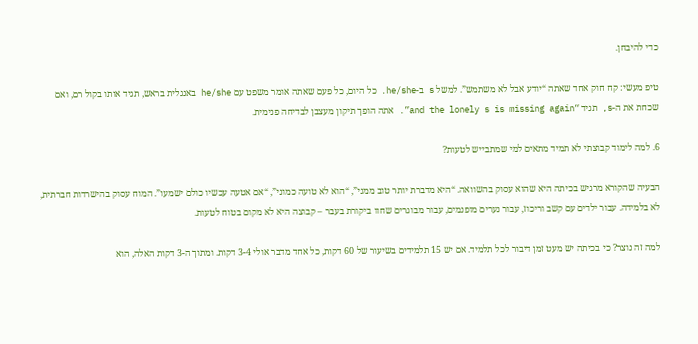כדי להיבחן.

טיפ מעשי: קח חוק אחד שאתה “יודע אבל לא משתמש”. למשל s ב-he/she. כל היום, כל פעם שאתה אומר משפט עם he/she באנגלית בראש, תגיד אותו בקול רם, ואם שכחת את ה-s, תגיד “and the lonely s is missing again”. אתה הופך תיקון מעצבן לבדיחה פנימית.

6. למה לימוד קבוצתי לא תמיד מתאים למי שמתבייש לטעות?

הבעיה שהקורא מרגיש בכיתה היא שהוא עסוק בהשוואה. “היא מדברת יותר טוב ממני”, “הוא לא טועה כמוני”, “אם אטעה עכשיו כולם ישמעו”. המוח עסוק בהישרדות חברתית, לא בלמידה. עבור ילדים עם קשב וריכוז, עבור נערים מופנמים, עבור מבוגרים שחוו ביקורת בעבר – קבוצה היא לא מקום בטוח לטעות.

למה זה נוצר? כי בכיתה יש מעט זמן דיבור לכל תלמיד. אם יש 15 תלמידים בשיעור של 60 דקות, כל אחד מדבר אולי 3-4 דקות. ומתוך ה-3 דקות האלה, הוא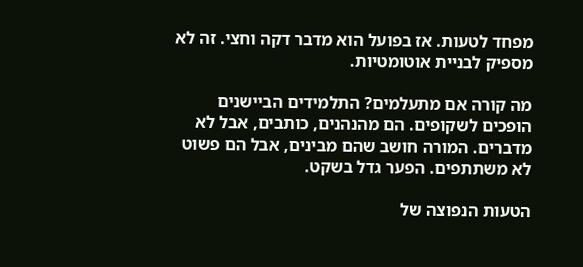מפחד לטעות. אז בפועל הוא מדבר דקה וחצי. זה לא מספיק לבניית אוטומטיות.

מה קורה אם מתעלמים? התלמידים הביישנים הופכים לשקופים. הם מהנהנים, כותבים, אבל לא מדברים. המורה חושב שהם מבינים, אבל הם פשוט לא משתתפים. הפער גדל בשקט.

הטעות הנפוצה של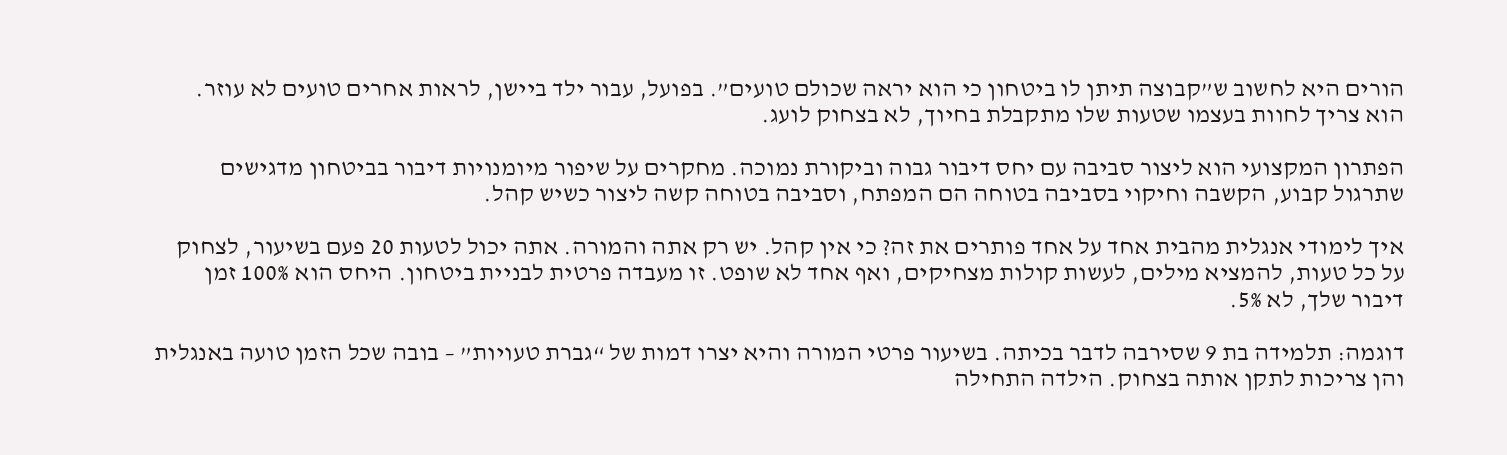הורים היא לחשוב ש”קבוצה תיתן לו ביטחון כי הוא יראה שכולם טועים”. בפועל, עבור ילד ביישן, לראות אחרים טועים לא עוזר. הוא צריך לחוות בעצמו שטעות שלו מתקבלת בחיוך, לא בצחוק לועג.

הפתרון המקצועי הוא ליצור סביבה עם יחס דיבור גבוה וביקורת נמוכה. מחקרים על שיפור מיומנויות דיבור בביטחון מדגישים שתרגול קבוע, הקשבה וחיקוי בסביבה בטוחה הם המפתח, וסביבה בטוחה קשה ליצור כשיש קהל.

איך לימודי אנגלית מהבית אחד על אחד פותרים את זה? כי אין קהל. יש רק אתה והמורה. אתה יכול לטעות 20 פעם בשיעור, לצחוק על כל טעות, להמציא מילים, לעשות קולות מצחיקים, ואף אחד לא שופט. זו מעבדה פרטית לבניית ביטחון. היחס הוא 100% זמן דיבור שלך, לא 5%.

דוגמה: תלמידה בת 9 שסירבה לדבר בכיתה. בשיעור פרטי המורה והיא יצרו דמות של “גברת טעויות” – בובה שכל הזמן טועה באנגלית והן צריכות לתקן אותה בצחוק. הילדה התחילה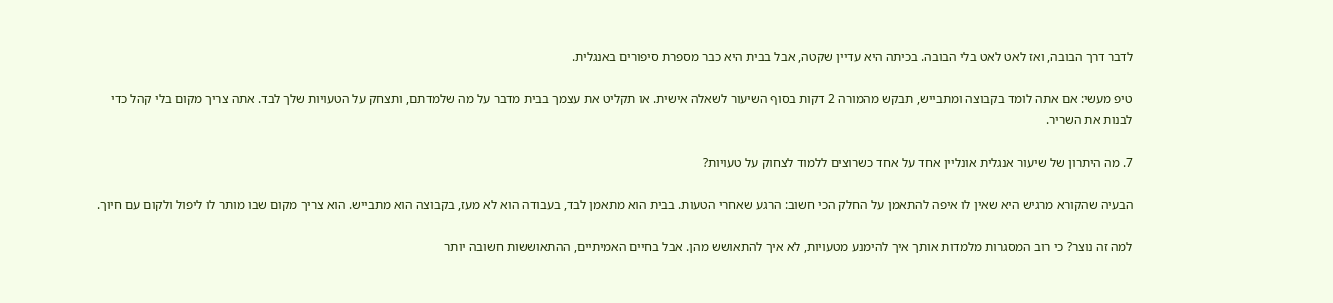לדבר דרך הבובה, ואז לאט לאט בלי הבובה. בכיתה היא עדיין שקטה, אבל בבית היא כבר מספרת סיפורים באנגלית.

טיפ מעשי: אם אתה לומד בקבוצה ומתבייש, תבקש מהמורה 2 דקות בסוף השיעור לשאלה אישית. או תקליט את עצמך בבית מדבר על מה שלמדתם, ותצחק על הטעויות שלך לבד. אתה צריך מקום בלי קהל כדי לבנות את השריר.

7. מה היתרון של שיעור אנגלית אונליין אחד על אחד כשרוצים ללמוד לצחוק על טעויות?

הבעיה שהקורא מרגיש היא שאין לו איפה להתאמן על החלק הכי חשוב: הרגע שאחרי הטעות. בבית הוא מתאמן לבד, בעבודה הוא לא מעז, בקבוצה הוא מתבייש. הוא צריך מקום שבו מותר לו ליפול ולקום עם חיוך.

למה זה נוצר? כי רוב המסגרות מלמדות אותך איך להימנע מטעויות, לא איך להתאושש מהן. אבל בחיים האמיתיים, ההתאוששות חשובה יותר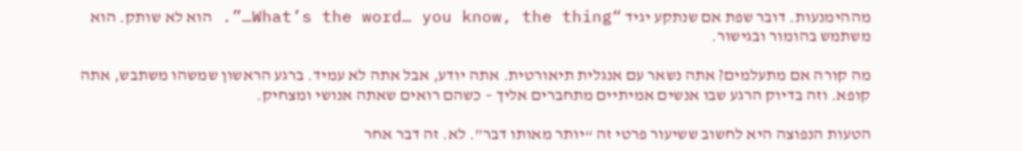מההימנעות. דובר שפת אם שנתקע יגיד “What’s the word… you know, the thing…”. הוא לא שותק. הוא משתמש בהומור ובגישור.

מה קורה אם מתעלמים? אתה נשאר עם אנגלית תיאורטית. אתה יודע, אבל אתה לא עמיד. ברגע הראשון שמשהו משתבש, אתה קופא. וזה בדיוק הרגע שבו אנשים אמיתיים מתחברים אליך – כשהם רואים שאתה אנושי ומצחיק.

הטעות הנפוצה היא לחשוב ששיעור פרטי זה “יותר מאותו דבר”. לא. זה דבר אחר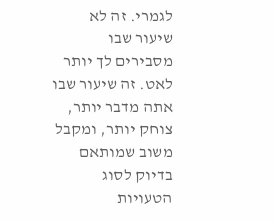לגמרי. זה לא שיעור שבו מסבירים לך יותר לאט. זה שיעור שבו אתה מדבר יותר, צוחק יותר, ומקבל משוב שמותאם בדיוק לסוג הטעויות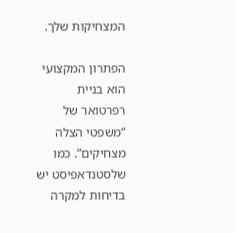המצחיקות שלך.

הפתרון המקצועי הוא בניית רפרטואר של “משפטי הצלה מצחיקים”. כמו שלסטנדאפיסט יש בדיחות למקרה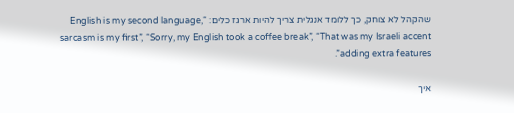שהקהל לא צוחק, כך ללומד אנגלית צריך להיות ארגז כלים: “English is my second language, sarcasm is my first”, “Sorry, my English took a coffee break”, “That was my Israeli accent adding extra features”.

איך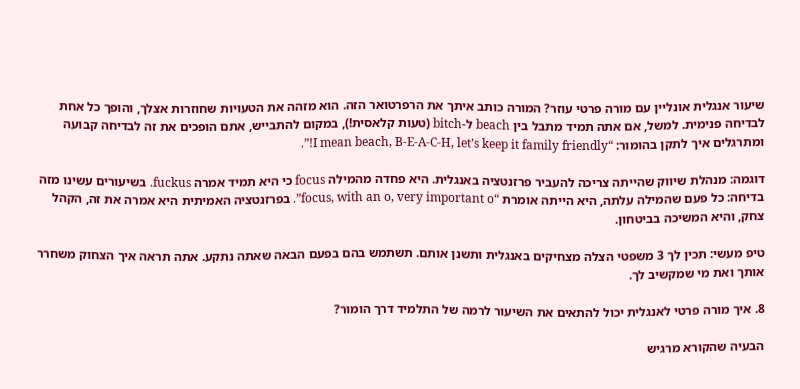שיעור אנגלית אונליין עם מורה פרטי עוזר? המורה כותב איתך את הרפרטואר הזה. הוא מזהה את הטעויות שחוזרות אצלך, והופך כל אחת לבדיחה פנימית. למשל, אם אתה תמיד מתבל בין beach ל-bitch (טעות קלאסית!), במקום להתבייש, אתם הופכים את זה לבדיחה קבועה ומתרגלים איך לתקן בהומור: “I mean beach, B-E-A-C-H, let’s keep it family friendly!”.

דוגמה: מנהלת שיווק שהייתה צריכה להעביר פרזנטציה באנגלית. היא פחדה מהמילה focus כי היא תמיד אמרה fuckus. בשיעורים עשינו מזה בדיחה: כל פעם שהמילה עלתה, היא הייתה אומרת “focus, with an o, very important o”. בפרזנטציה האמיתית היא אמרה את זה, הקהל צחק, והיא המשיכה בביטחון.

טיפ מעשי: תכין לך 3 משפטי הצלה מצחיקים באנגלית ותשנן אותם. תשתמש בהם בפעם הבאה שאתה נתקע. אתה תראה איך הצחוק משחרר אותך ואת מי שמקשיב לך.

8. איך מורה פרטי לאנגלית יכול להתאים את השיעור לרמה של התלמיד דרך הומור?

הבעיה שהקורא מרגיש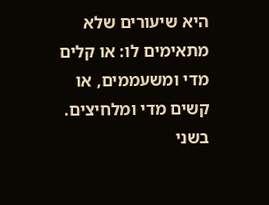היא שיעורים שלא מתאימים לו: או קלים מדי ומשעממים, או קשים מדי ומלחיצים. בשני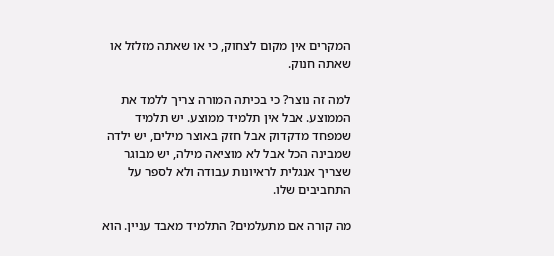המקרים אין מקום לצחוק, כי או שאתה מזלזל או שאתה חנוק.

למה זה נוצר? כי בכיתה המורה צריך ללמד את הממוצע. אבל אין תלמיד ממוצע. יש תלמיד שמפחד מדקדוק אבל חזק באוצר מילים, יש ילדה שמבינה הכל אבל לא מוציאה מילה, יש מבוגר שצריך אנגלית לראיונות עבודה ולא לספר על התחביבים שלו.

מה קורה אם מתעלמים? התלמיד מאבד עניין. הוא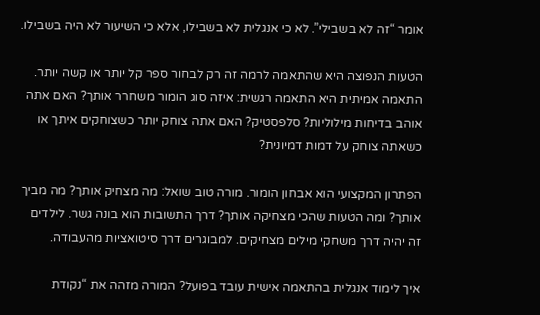אומר “זה לא בשבילי”. לא כי אנגלית לא בשבילו, אלא כי השיעור לא היה בשבילו.

הטעות הנפוצה היא שהתאמה לרמה זה רק לבחור ספר קל יותר או קשה יותר. התאמה אמיתית היא התאמה רגשית: איזה סוג הומור משחרר אותך? האם אתה אוהב בדיחות מילוליות? סלפסטיק? האם אתה צוחק יותר כשצוחקים איתך או כשאתה צוחק על דמות דמיונית?

הפתרון המקצועי הוא אבחון הומור. מורה טוב שואל: מה מצחיק אותך? מה מביך אותך? ומה הטעות שהכי מצחיקה אותך? דרך התשובות הוא בונה גשר. לילדים זה יהיה דרך משחקי מילים מצחיקים. למבוגרים דרך סיטואציות מהעבודה.

איך לימוד אנגלית בהתאמה אישית עובד בפועל? המורה מזהה את “נקודת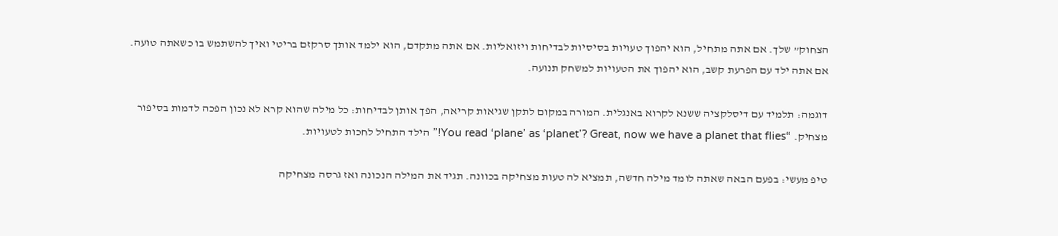הצחוק” שלך. אם אתה מתחיל, הוא יהפוך טעויות בסיסיות לבדיחות ויזואליות. אם אתה מתקדם, הוא ילמד אותך סרקזם בריטי ואיך להשתמש בו כשאתה טועה. אם אתה ילד עם הפרעת קשב, הוא יהפוך את הטעויות למשחק תנועה.

דוגמה: תלמיד עם דיסלקציה ששנא לקרוא באנגלית. המורה במקום לתקן שגיאות קריאה, הפך אותן לבדיחות: כל מילה שהוא קרא לא נכון הפכה לדמות בסיפור מצחיק. “You read ‘plane’ as ‘planet’? Great, now we have a planet that flies!” הילד התחיל לחכות לטעויות.

טיפ מעשי: בפעם הבאה שאתה לומד מילה חדשה, תמציא לה טעות מצחיקה בכוונה. תגיד את המילה הנכונה ואז גרסה מצחיקה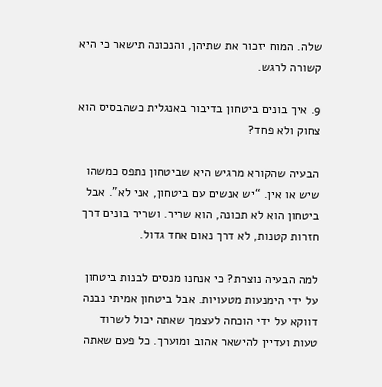שלה. המוח יזכור את שתיהן, והנכונה תישאר כי היא קשורה לרגש.

9. איך בונים ביטחון בדיבור באנגלית כשהבסיס הוא צחוק ולא פחד?

הבעיה שהקורא מרגיש היא שביטחון נתפס כמשהו שיש או אין. “יש אנשים עם ביטחון, אני לא”. אבל ביטחון הוא לא תכונה, הוא שריר. ושריר בונים דרך חזרות קטנות, לא דרך נאום אחד גדול.

למה הבעיה נוצרת? כי אנחנו מנסים לבנות ביטחון על ידי הימנעות מטעויות. אבל ביטחון אמיתי נבנה דווקא על ידי הוכחה לעצמך שאתה יכול לשרוד טעות ועדיין להישאר אהוב ומוערך. כל פעם שאתה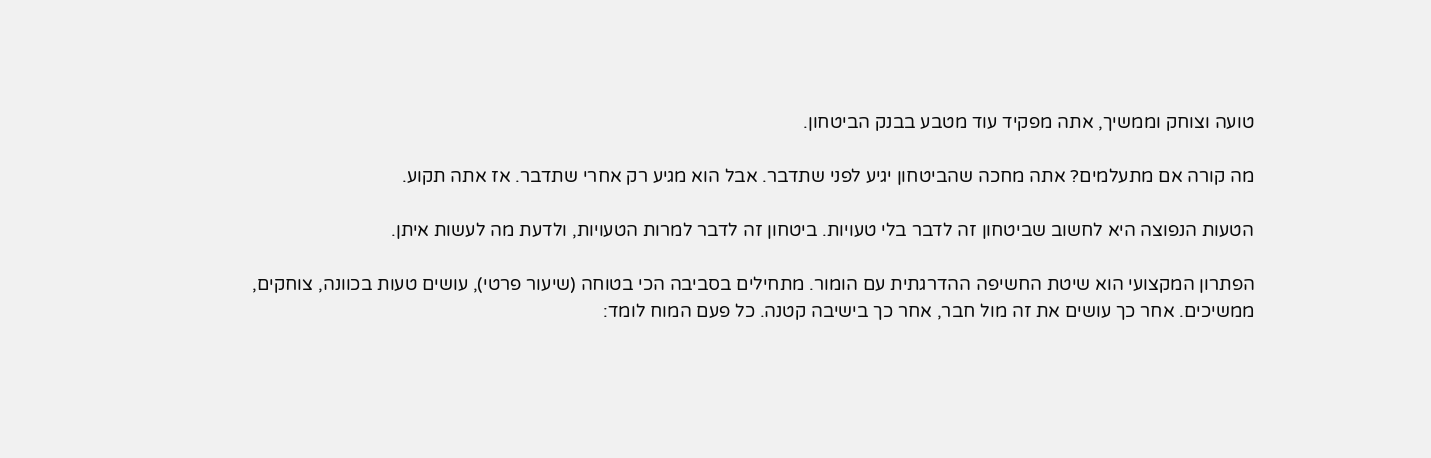טועה וצוחק וממשיך, אתה מפקיד עוד מטבע בבנק הביטחון.

מה קורה אם מתעלמים? אתה מחכה שהביטחון יגיע לפני שתדבר. אבל הוא מגיע רק אחרי שתדבר. אז אתה תקוע.

הטעות הנפוצה היא לחשוב שביטחון זה לדבר בלי טעויות. ביטחון זה לדבר למרות הטעויות, ולדעת מה לעשות איתן.

הפתרון המקצועי הוא שיטת החשיפה ההדרגתית עם הומור. מתחילים בסביבה הכי בטוחה (שיעור פרטי), עושים טעות בכוונה, צוחקים, ממשיכים. אחר כך עושים את זה מול חבר, אחר כך בישיבה קטנה. כל פעם המוח לומד: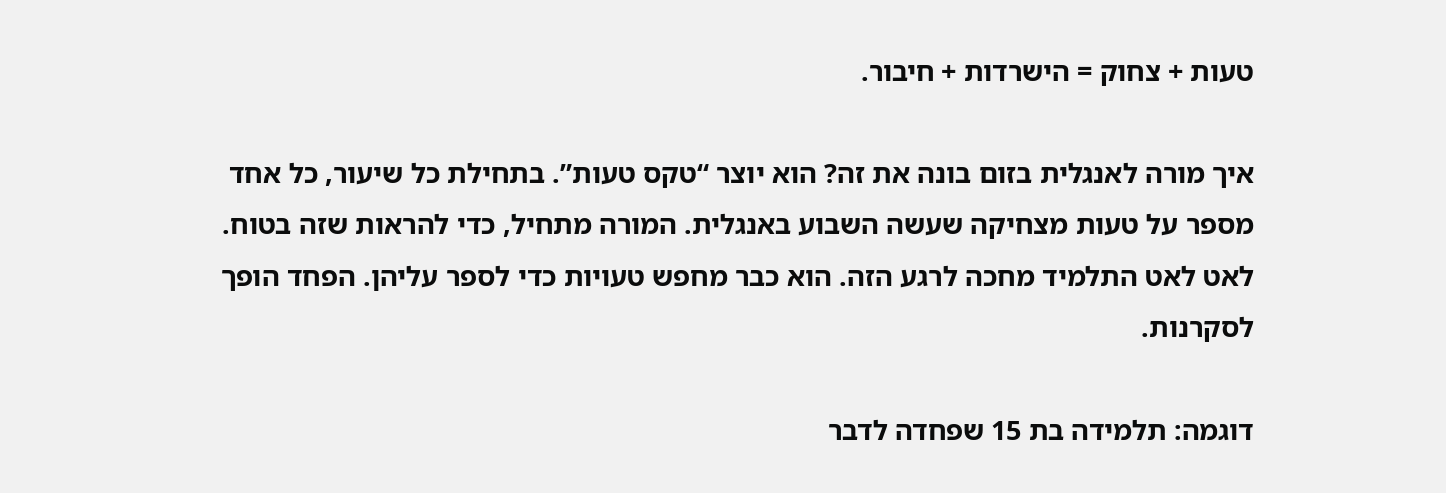טעות + צחוק = הישרדות + חיבור.

איך מורה לאנגלית בזום בונה את זה? הוא יוצר “טקס טעות”. בתחילת כל שיעור, כל אחד מספר על טעות מצחיקה שעשה השבוע באנגלית. המורה מתחיל, כדי להראות שזה בטוח. לאט לאט התלמיד מחכה לרגע הזה. הוא כבר מחפש טעויות כדי לספר עליהן. הפחד הופך לסקרנות.

דוגמה: תלמידה בת 15 שפחדה לדבר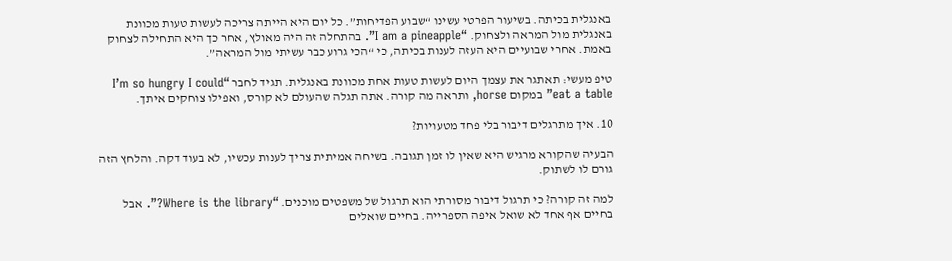באנגלית בכיתה. בשיעור הפרטי עשינו “שבוע הפדיחות”. כל יום היא הייתה צריכה לעשות טעות מכוונת באנגלית מול המראה ולצחוק. “I am a pineapple”. בהתחלה זה היה מאולץ, אחר כך היא התחילה לצחוק באמת. אחרי שבועיים היא העזה לענות בכיתה, כי “הכי גרוע כבר עשיתי מול המראה”.

טיפ מעשי: תאתגר את עצמך היום לעשות טעות אחת מכוונת באנגלית. תגיד לחבר “I’m so hungry I could eat a table” במקום horse, ותראה מה קורה. אתה תגלה שהעולם לא קורס, ואפילו צוחקים איתך.

10. איך מתרגלים דיבור בלי פחד מטעויות?

הבעיה שהקורא מרגיש היא שאין לו זמן תגובה. בשיחה אמיתית צריך לענות עכשיו, לא בעוד דקה. והלחץ הזה גורם לו לשתוק.

למה זה קורה? כי תרגול דיבור מסורתי הוא תרגול של משפטים מוכנים. “Where is the library?”. אבל בחיים אף אחד לא שואל איפה הספרייה. בחיים שואלים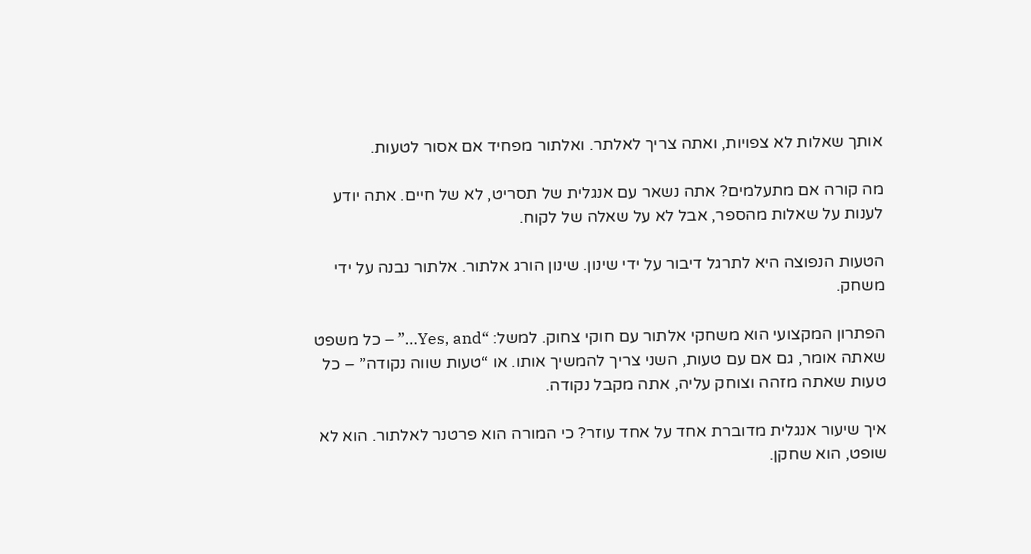אותך שאלות לא צפויות, ואתה צריך לאלתר. ואלתור מפחיד אם אסור לטעות.

מה קורה אם מתעלמים? אתה נשאר עם אנגלית של תסריט, לא של חיים. אתה יודע לענות על שאלות מהספר, אבל לא על שאלה של לקוח.

הטעות הנפוצה היא לתרגל דיבור על ידי שינון. שינון הורג אלתור. אלתור נבנה על ידי משחק.

הפתרון המקצועי הוא משחקי אלתור עם חוקי צחוק. למשל: “Yes, and…” – כל משפט שאתה אומר, גם אם עם טעות, השני צריך להמשיך אותו. או “טעות שווה נקודה” – כל טעות שאתה מזהה וצוחק עליה, אתה מקבל נקודה.

איך שיעור אנגלית מדוברת אחד על אחד עוזר? כי המורה הוא פרטנר לאלתור. הוא לא שופט, הוא שחקן.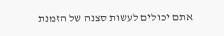אתם יכולים לעשות סצנה של הזמנת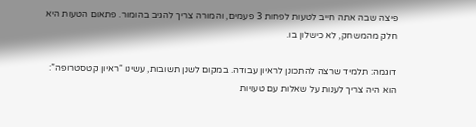פיצה שבה אתה חייב לטעות לפחות 3 פעמים, והמורה צריך להגיב בהומור. פתאום הטעות היא חלק מהמשחק, לא כישלון בו.

דוגמה: תלמיד שרצה להתכונן לראיון עבודה. במקום לשנן תשובות, עשינו “ראיון קטסטרופה”: הוא היה צריך לענות על שאלות עם טעויות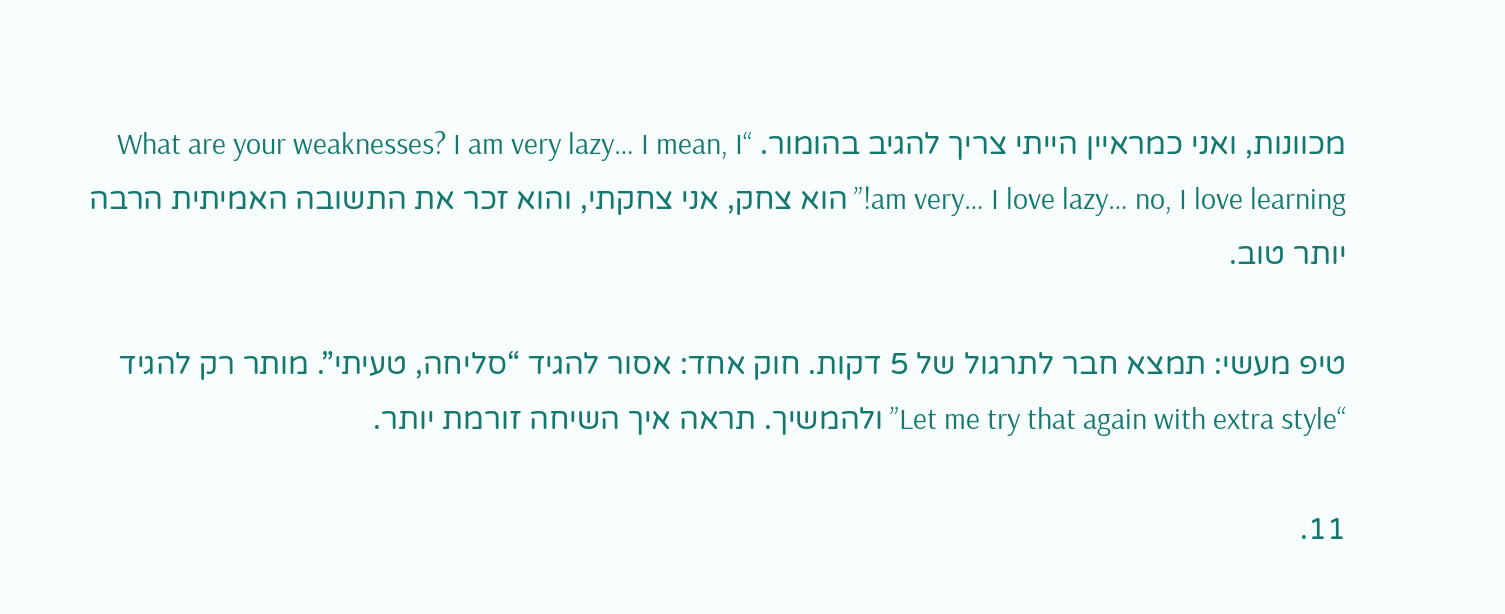מכוונות, ואני כמראיין הייתי צריך להגיב בהומור. “What are your weaknesses? I am very lazy… I mean, I am very… I love lazy… no, I love learning!” הוא צחק, אני צחקתי, והוא זכר את התשובה האמיתית הרבה יותר טוב.

טיפ מעשי: תמצא חבר לתרגול של 5 דקות. חוק אחד: אסור להגיד “סליחה, טעיתי”. מותר רק להגיד “Let me try that again with extra style” ולהמשיך. תראה איך השיחה זורמת יותר.

11.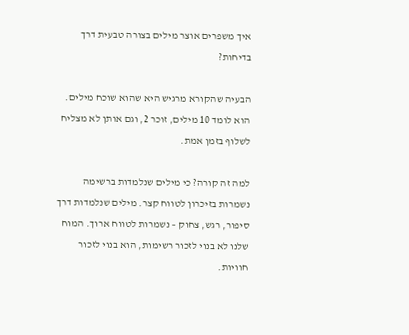איך משפרים אוצר מילים בצורה טבעית דרך בדיחות?

הבעיה שהקורא מרגיש היא שהוא שוכח מילים. הוא לומד 10 מילים, זוכר 2, וגם אותן לא מצליח לשלוף בזמן אמת.

למה זה קורה? כי מילים שנלמדות ברשימה נשמרות בזיכרון לטווח קצר. מילים שנלמדות דרך סיפור, רגש, צחוק – נשמרות לטווח ארוך. המוח שלנו לא בנוי לזכור רשימות, הוא בנוי לזכור חוויות.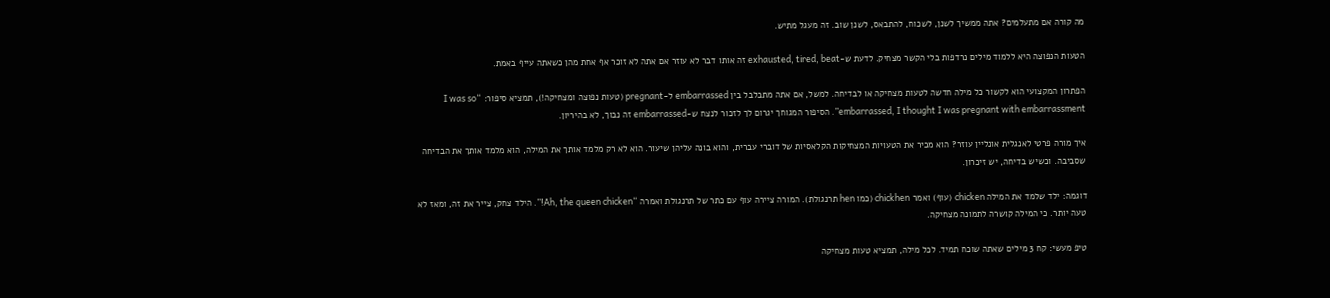מה קורה אם מתעלמים? אתה ממשיך לשנן, לשכוח, להתבאס, לשנן שוב. זה מעגל מתיש.

הטעות הנפוצה היא ללמוד מילים נרדפות בלי הקשר מצחיק. לדעת ש-exhausted, tired, beat זה אותו דבר לא עוזר אם אתה לא זוכר אף אחת מהן כשאתה עייף באמת.

הפתרון המקצועי הוא לקשור כל מילה חדשה לטעות מצחיקה או לבדיחה. למשל, אם אתה מתבלבל בין embarrassed ל-pregnant (טעות נפוצה ומצחיקה!), תמציא סיפור: “I was so embarrassed, I thought I was pregnant with embarrassment”. הסיפור המגוחך יגרום לך לזכור לנצח ש-embarrassed זה נבוך, לא בהיריון.

איך מורה פרטי לאנגלית אונליין עוזר? הוא מכיר את הטעויות המצחיקות הקלאסיות של דוברי עברית, והוא בונה עליהן שיעור. הוא לא רק מלמד אותך את המילה, הוא מלמד אותך את הבדיחה שסביבה. וכשיש בדיחה, יש זיכרון.

דוגמה: ילד שלמד את המילה chicken (עוף) ואמר chickhen (כמו hen תרנגולת). המורה ציירה עוף עם כתר של תרנגולת ואמרה “Ah, the queen chicken!”. הילד צחק, צייר את זה, ומאז לא טעה יותר. כי המילה קושרה לתמונה מצחיקה.

טיפ מעשי: קח 3 מילים שאתה שוכח תמיד. לכל מילה, תמציא טעות מצחיקה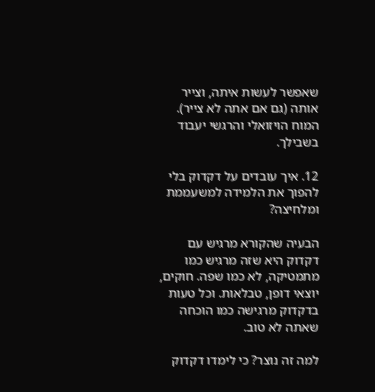שאפשר לעשות איתה, וצייר אותה (גם אם אתה לא צייר). המוח הויזואלי והרגשי יעבוד בשבילך.

12. איך עובדים על דקדוק בלי להפוך את הלמידה למשעממת ומלחיצה?

הבעיה שהקורא מרגיש עם דקדוק היא שזה מרגיש כמו מתמטיקה, לא כמו שפה. חוקים, יוצאי דופן, טבלאות. וכל טעות בדקדוק מרגישה כמו הוכחה שאתה לא טוב.

למה זה נוצר? כי לימדו דקדוק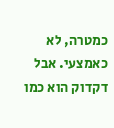כמטרה, לא כאמצעי. אבל דקדוק הוא כמו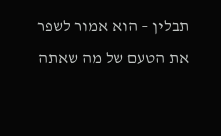תבלין – הוא אמור לשפר את הטעם של מה שאתה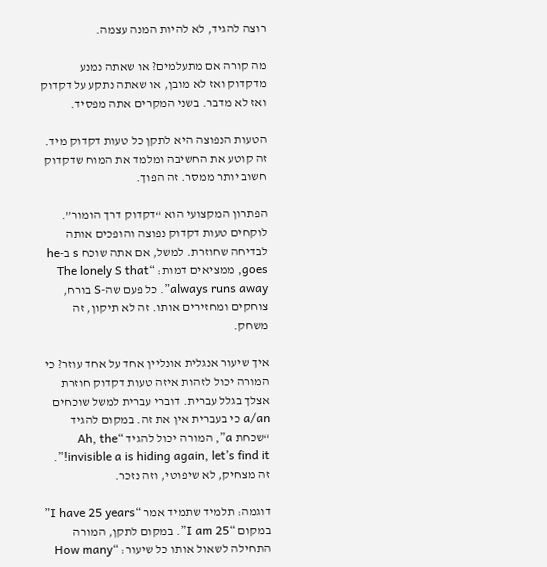רוצה להגיד, לא להיות המנה עצמה.

מה קורה אם מתעלמים? או שאתה נמנע מדקדוק ואז לא מובן, או שאתה נתקע על דקדוק ואז לא מדבר. בשני המקרים אתה מפסיד.

הטעות הנפוצה היא לתקן כל טעות דקדוק מיד. זה קוטע את החשיבה ומלמד את המוח שדקדוק חשוב יותר ממסר. זה הפוך.

הפתרון המקצועי הוא “דקדוק דרך הומור”. לוקחים טעות דקדוק נפוצה והופכים אותה לבדיחה שחוזרת. למשל, אם אתה שוכח s ב-he goes, ממציאים דמות: “The lonely S that always runs away”. כל פעם שה-S בורח, צוחקים ומחזירים אותו. זה לא תיקון, זה משחק.

איך שיעור אנגלית אונליין אחד על אחד עוזר? כי המורה יכול לזהות איזה טעות דקדוק חוזרת אצלך בגלל עברית. דוברי עברית למשל שוכחים a/an כי בעברית אין את זה. במקום להגיד “שכחת a”, המורה יכול להגיד “Ah, the invisible a is hiding again, let’s find it!”. זה מצחיק, לא שיפוטי, וזה נזכר.

דוגמה: תלמיד שתמיד אמר “I have 25 years” במקום “I am 25”. במקום לתקן, המורה התחילה לשאול אותו כל שיעור: “How many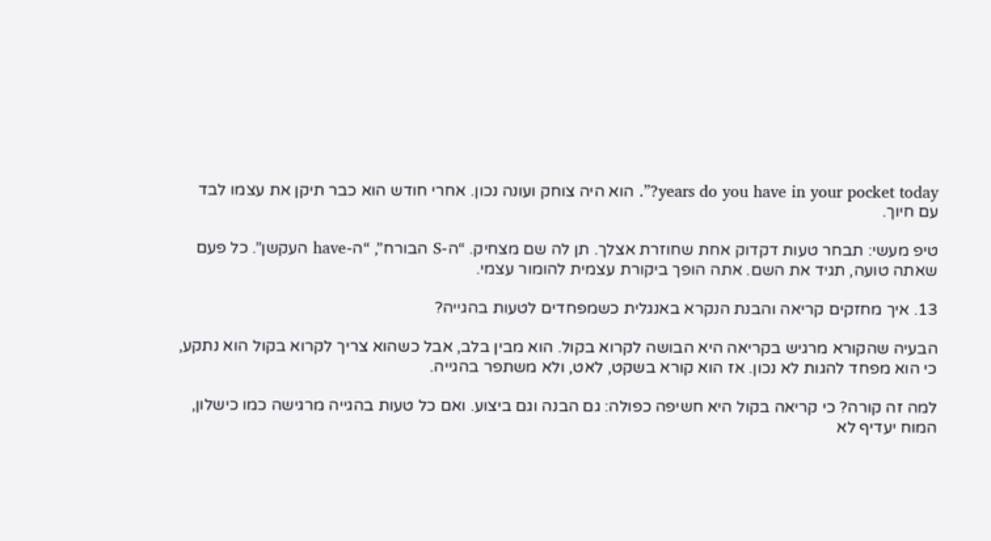years do you have in your pocket today?”. הוא היה צוחק ועונה נכון. אחרי חודש הוא כבר תיקן את עצמו לבד עם חיוך.

טיפ מעשי: תבחר טעות דקדוק אחת שחוזרת אצלך. תן לה שם מצחיק. “ה-S הבורח”, “ה-have העקשן”. כל פעם שאתה טועה, תגיד את השם. אתה הופך ביקורת עצמית להומור עצמי.

13. איך מחזקים קריאה והבנת הנקרא באנגלית כשמפחדים לטעות בהגייה?

הבעיה שהקורא מרגיש בקריאה היא הבושה לקרוא בקול. הוא מבין בלב, אבל כשהוא צריך לקרוא בקול הוא נתקע, כי הוא מפחד להגות לא נכון. אז הוא קורא בשקט, לאט, ולא משתפר בהגייה.

למה זה קורה? כי קריאה בקול היא חשיפה כפולה: גם הבנה וגם ביצוע. ואם כל טעות בהגייה מרגישה כמו כישלון, המוח יעדיף לא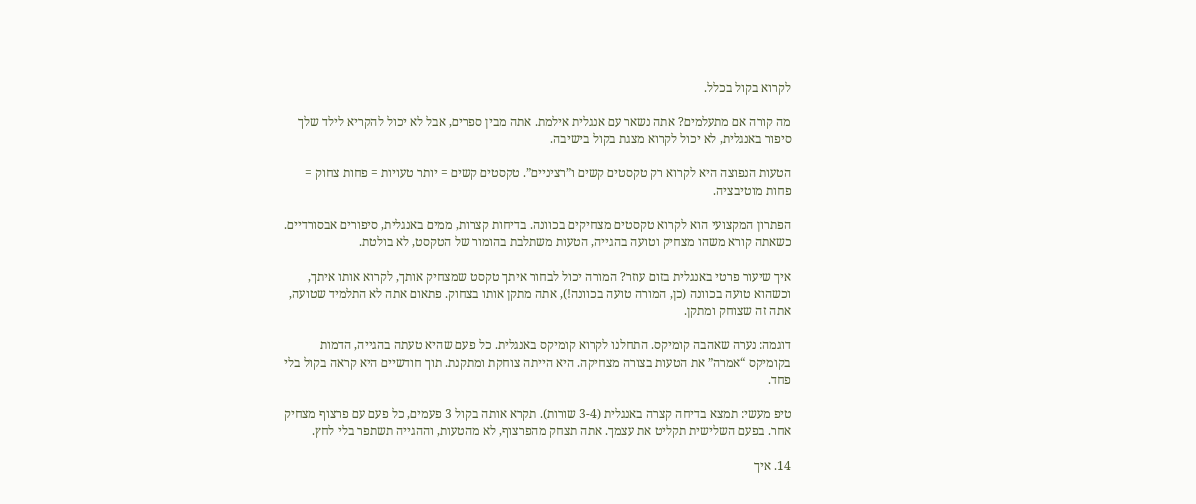לקרוא בקול בכלל.

מה קורה אם מתעלמים? אתה נשאר עם אנגלית אילמת. אתה מבין ספרים, אבל לא יכול להקריא לילד שלך סיפור באנגלית, לא יכול לקרוא מצגת בקול בישיבה.

הטעות הנפוצה היא לקרוא רק טקסטים קשים ו”רציניים”. טקסטים קשים = יותר טעויות = פחות צחוק = פחות מוטיבציה.

הפתרון המקצועי הוא לקרוא טקסטים מצחיקים בכוונה. בדיחות קצרות, ממים באנגלית, סיפורים אבסורדיים. כשאתה קורא משהו מצחיק וטועה בהגייה, הטעות משתלבת בהומור של הטקסט, לא בולטת.

איך שיעור פרטי באנגלית בזום עוזר? המורה יכול לבחור איתך טקסט שמצחיק אותך, לקרוא אותו איתך, וכשהוא טועה בכוונה (כן, המורה טועה בכוונה!), אתה מתקן אותו בצחוק. פתאום אתה לא התלמיד שטועה, אתה זה שצוחק ומתקן.

דוגמה: נערה שאהבה קומיקס. התחלנו לקרוא קומיקס באנגלית. כל פעם שהיא טעתה בהגייה, הדמות בקומיקס “אמרה” את הטעות בצורה מצחיקה. היא הייתה צוחקת ומתקנת. תוך חודשיים היא קראה בקול בלי פחד.

טיפ מעשי: תמצא בדיחה קצרה באנגלית (3-4 שורות). תקרא אותה בקול 3 פעמים, כל פעם עם פרצוף מצחיק אחר. בפעם השלישית תקליט את עצמך. אתה תצחק מהפרצוף, לא מהטעות, וההגייה תשתפר בלי לחץ.

14. איך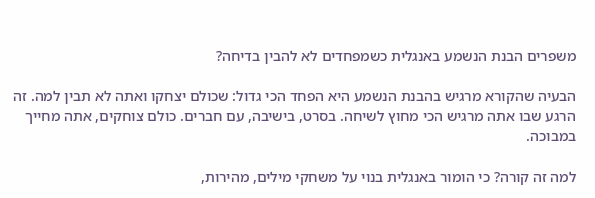משפרים הבנת הנשמע באנגלית כשמפחדים לא להבין בדיחה?

הבעיה שהקורא מרגיש בהבנת הנשמע היא הפחד הכי גדול: שכולם יצחקו ואתה לא תבין למה. זה הרגע שבו אתה מרגיש הכי מחוץ לשיחה. בסרט, בישיבה, עם חברים. כולם צוחקים, אתה מחייך במבוכה.

למה זה קורה? כי הומור באנגלית בנוי על משחקי מילים, מהירות,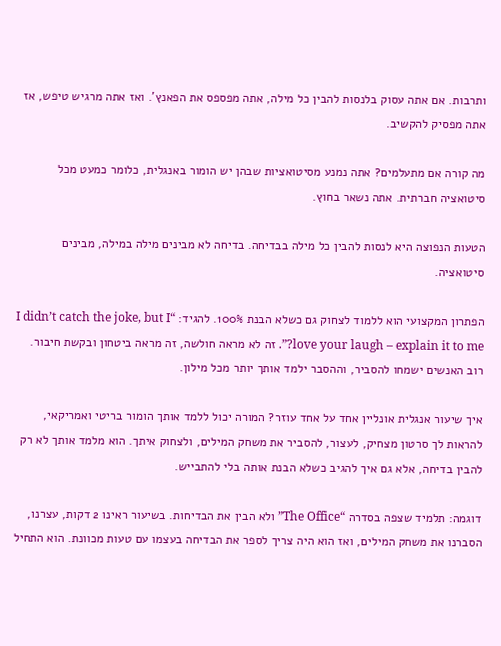ותרבות. אם אתה עסוק בלנסות להבין כל מילה, אתה מפספס את הפאנץ’. ואז אתה מרגיש טיפש, אז אתה מפסיק להקשיב.

מה קורה אם מתעלמים? אתה נמנע מסיטואציות שבהן יש הומור באנגלית, כלומר כמעט מכל סיטואציה חברתית. אתה נשאר בחוץ.

הטעות הנפוצה היא לנסות להבין כל מילה בבדיחה. בדיחה לא מבינים מילה במילה, מבינים סיטואציה.

הפתרון המקצועי הוא ללמוד לצחוק גם כשלא הבנת 100%. להגיד: “I didn’t catch the joke, but I love your laugh – explain it to me?”. זה לא מראה חולשה, זה מראה ביטחון ובקשת חיבור. רוב האנשים ישמחו להסביר, וההסבר ילמד אותך יותר מכל מילון.

איך שיעור אנגלית אונליין אחד על אחד עוזר? המורה יכול ללמד אותך הומור בריטי ואמריקאי, להראות לך סרטון מצחיק, לעצור, להסביר את משחק המילים, ולצחוק איתך. הוא מלמד אותך לא רק להבין בדיחה, אלא גם איך להגיב כשלא הבנת אותה בלי להתבייש.

דוגמה: תלמיד שצפה בסדרה “The Office” ולא הבין את הבדיחות. בשיעור ראינו 2 דקות, עצרנו, הסברנו את משחק המילים, ואז הוא היה צריך לספר את הבדיחה בעצמו עם טעות מכוונת. הוא התחיל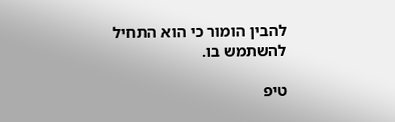להבין הומור כי הוא התחיל להשתמש בו.

טיפ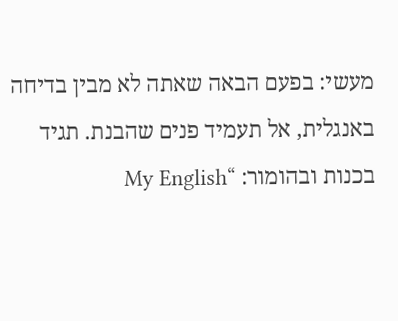מעשי: בפעם הבאה שאתה לא מבין בדיחה באנגלית, אל תעמיד פנים שהבנת. תגיד בכנות ובהומור: “My English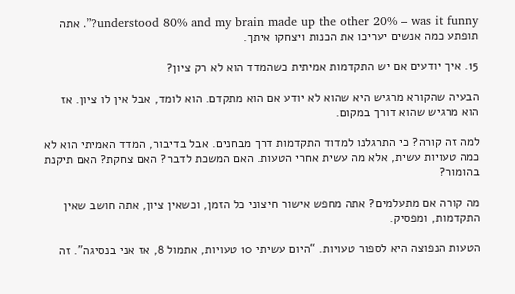understood 80% and my brain made up the other 20% – was it funny?”. אתה תופתע כמה אנשים יעריכו את הכנות ויצחקו איתך.

15. איך יודעים אם יש התקדמות אמיתית כשהמדד הוא לא רק ציון?

הבעיה שהקורא מרגיש היא שהוא לא יודע אם הוא מתקדם. הוא לומד, אבל אין לו ציון. אז הוא מרגיש שהוא דורך במקום.

למה זה קורה? כי התרגלנו למדוד התקדמות דרך מבחנים. אבל בדיבור, המדד האמיתי הוא לא כמה טעויות עשית, אלא מה עשית אחרי הטעות. האם המשכת לדבר? האם צחקת? האם תיקנת בהומור?

מה קורה אם מתעלמים? אתה מחפש אישור חיצוני כל הזמן, וכשאין ציון, אתה חושב שאין התקדמות, ומפסיק.

הטעות הנפוצה היא לספור טעויות. “היום עשיתי 10 טעויות, אתמול 8, אז אני בנסיגה”. זה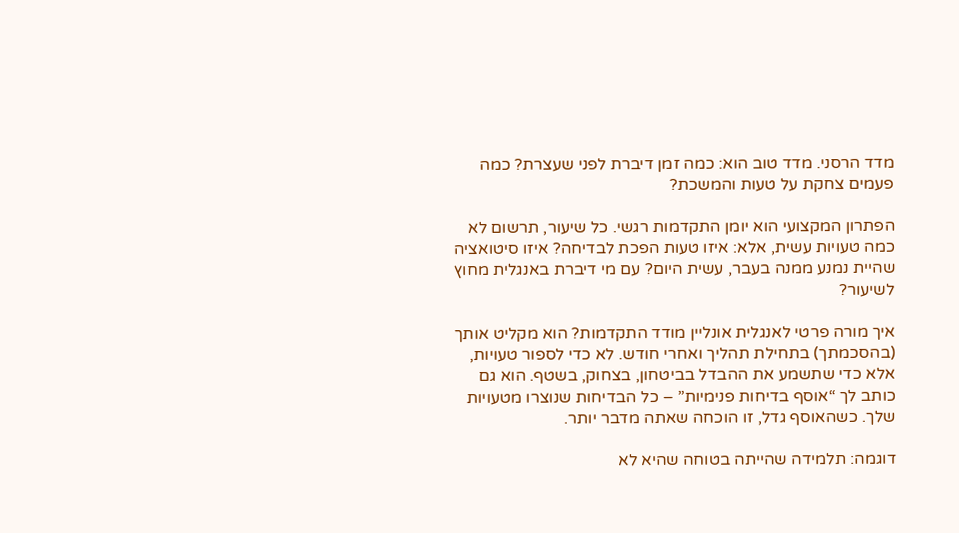מדד הרסני. מדד טוב הוא: כמה זמן דיברת לפני שעצרת? כמה פעמים צחקת על טעות והמשכת?

הפתרון המקצועי הוא יומן התקדמות רגשי. כל שיעור, תרשום לא כמה טעויות עשית, אלא: איזו טעות הפכת לבדיחה? איזו סיטואציה שהיית נמנע ממנה בעבר, עשית היום? עם מי דיברת באנגלית מחוץ לשיעור?

איך מורה פרטי לאנגלית אונליין מודד התקדמות? הוא מקליט אותך (בהסכמתך) בתחילת תהליך ואחרי חודש. לא כדי לספור טעויות, אלא כדי שתשמע את ההבדל בביטחון, בצחוק, בשטף. הוא גם כותב לך “אוסף בדיחות פנימיות” – כל הבדיחות שנוצרו מטעויות שלך. כשהאוסף גדל, זו הוכחה שאתה מדבר יותר.

דוגמה: תלמידה שהייתה בטוחה שהיא לא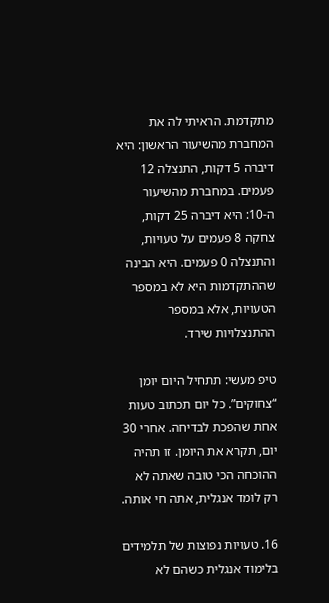מתקדמת. הראיתי לה את המחברת מהשיעור הראשון: היא דיברה 5 דקות, התנצלה 12 פעמים. במחברת מהשיעור ה-10: היא דיברה 25 דקות, צחקה 8 פעמים על טעויות, והתנצלה 0 פעמים. היא הבינה שההתקדמות היא לא במספר הטעויות, אלא במספר ההתנצלויות שירד.

טיפ מעשי: תתחיל היום יומן “צחוקים”. כל יום תכתוב טעות אחת שהפכת לבדיחה. אחרי 30 יום, תקרא את היומן. זו תהיה ההוכחה הכי טובה שאתה לא רק לומד אנגלית, אתה חי אותה.

16. טעויות נפוצות של תלמידים בלימוד אנגלית כשהם לא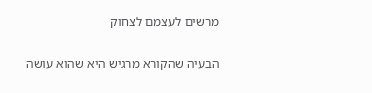מרשים לעצמם לצחוק

הבעיה שהקורא מרגיש היא שהוא עושה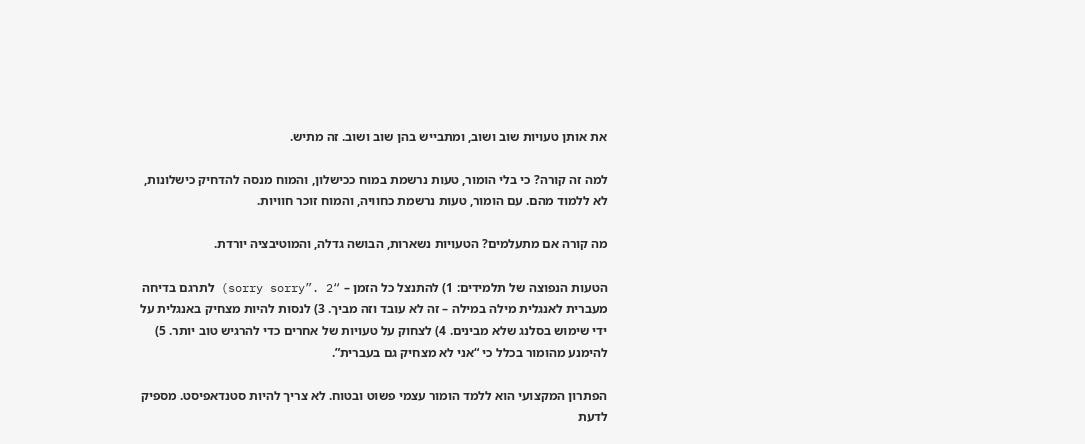את אותן טעויות שוב ושוב, ומתבייש בהן שוב ושוב. זה מתיש.

למה זה קורה? כי בלי הומור, טעות נרשמת במוח ככישלון, והמוח מנסה להדחיק כישלונות, לא ללמוד מהם. עם הומור, טעות נרשמת כחוויה, והמוח זוכר חוויות.

מה קורה אם מתעלמים? הטעויות נשארות, הבושה גדלה, והמוטיבציה יורדת.

הטעות הנפוצה של תלמידים: 1) להתנצל כל הזמן – “sorry sorry”. 2) לתרגם בדיחה מעברית לאנגלית מילה במילה – זה לא עובד וזה מביך. 3) לנסות להיות מצחיק באנגלית על ידי שימוש בסלנג שלא מבינים. 4) לצחוק על טעויות של אחרים כדי להרגיש טוב יותר. 5) להימנע מהומור בכלל כי “אני לא מצחיק גם בעברית”.

הפתרון המקצועי הוא ללמד הומור עצמי פשוט ובטוח. לא צריך להיות סטנדאפיסט. מספיק לדעת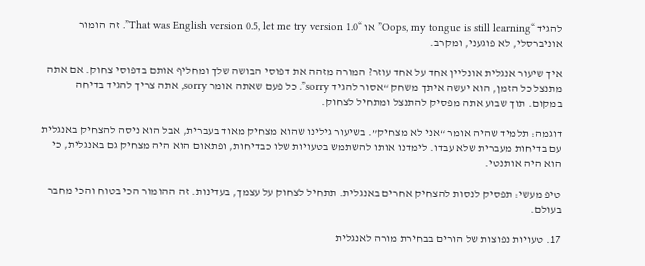להגיד “Oops, my tongue is still learning” או “That was English version 0.5, let me try version 1.0”. זה הומור אוניברסלי, לא פוגעני, ומקרב.

איך שיעור אנגלית אונליין אחד על אחד עוזר? המורה מזהה את דפוסי הבושה שלך ומחליף אותם בדפוסי צחוק. אם אתה מתנצל כל הזמן, הוא יעשה איתך משחק “אסור להגיד sorry”. כל פעם שאתה אומר sorry, אתה צריך להגיד בדיחה במקום. תוך שבוע אתה מפסיק להתנצל ומתחיל לצחוק.

דוגמה: תלמיד שהיה אומר “אני לא מצחיק”. בשיעור גילינו שהוא מצחיק מאוד בעברית, אבל הוא ניסה להצחיק באנגלית עם בדיחות מעברית שלא עבדו. לימדנו אותו להשתמש בטעויות שלו כבדיחות, ופתאום הוא היה מצחיק גם באנגלית, כי הוא היה אותנטי.

טיפ מעשי: תפסיק לנסות להצחיק אחרים באנגלית. תתחיל לצחוק על עצמך, בעדינות. זה ההומור הכי בטוח והכי מחבר בעולם.

17. טעויות נפוצות של הורים בבחירת מורה לאנגלית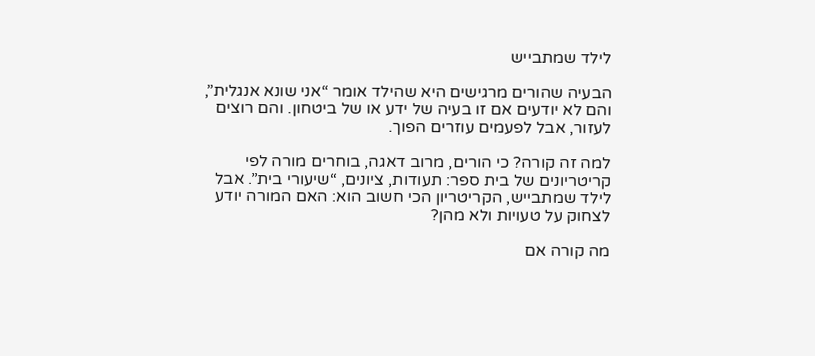לילד שמתבייש

הבעיה שהורים מרגישים היא שהילד אומר “אני שונא אנגלית”, והם לא יודעים אם זו בעיה של ידע או של ביטחון. והם רוצים לעזור, אבל לפעמים עוזרים הפוך.

למה זה קורה? כי הורים, מרוב דאגה, בוחרים מורה לפי קריטריונים של בית ספר: תעודות, ציונים, “שיעורי בית”. אבל לילד שמתבייש, הקריטריון הכי חשוב הוא: האם המורה יודע לצחוק על טעויות ולא מהן?

מה קורה אם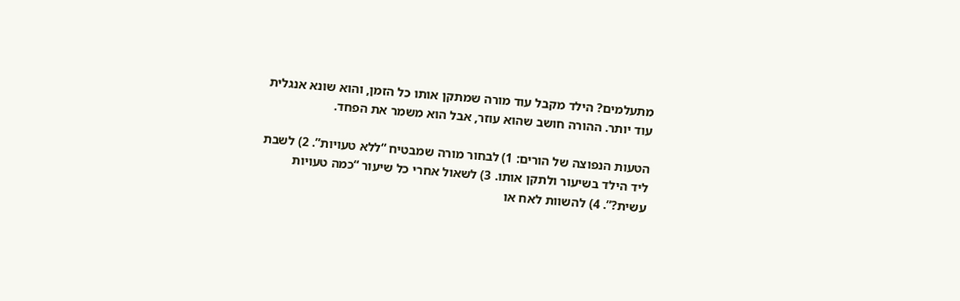מתעלמים? הילד מקבל עוד מורה שמתקן אותו כל הזמן, והוא שונא אנגלית עוד יותר. ההורה חושב שהוא עוזר, אבל הוא משמר את הפחד.

הטעות הנפוצה של הורים: 1) לבחור מורה שמבטיח “ללא טעויות”. 2) לשבת ליד הילד בשיעור ולתקן אותו. 3) לשאול אחרי כל שיעור “כמה טעויות עשית?”. 4) להשוות לאח או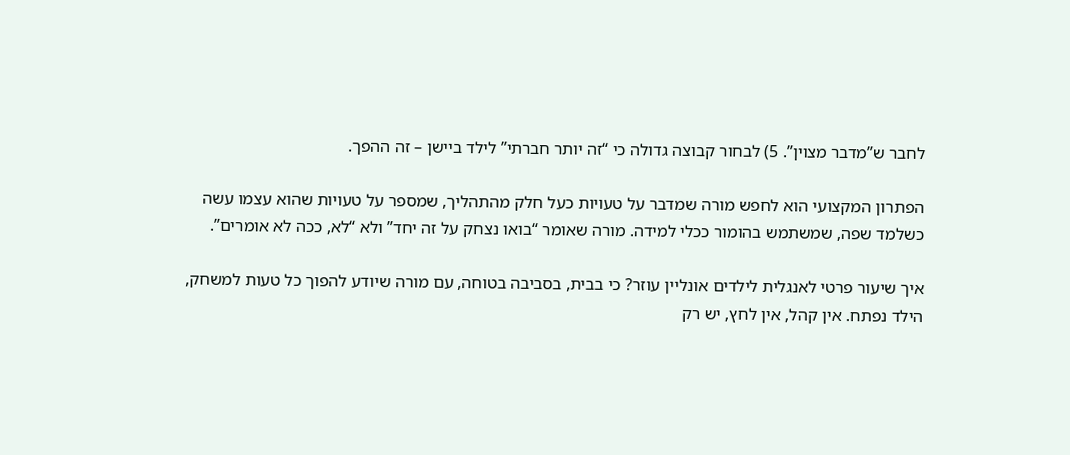לחבר ש”מדבר מצוין”. 5) לבחור קבוצה גדולה כי “זה יותר חברתי” לילד ביישן – זה ההפך.

הפתרון המקצועי הוא לחפש מורה שמדבר על טעויות כעל חלק מהתהליך, שמספר על טעויות שהוא עצמו עשה כשלמד שפה, שמשתמש בהומור ככלי למידה. מורה שאומר “בואו נצחק על זה יחד” ולא “לא, ככה לא אומרים”.

איך שיעור פרטי לאנגלית לילדים אונליין עוזר? כי בבית, בסביבה בטוחה, עם מורה שיודע להפוך כל טעות למשחק, הילד נפתח. אין קהל, אין לחץ, יש רק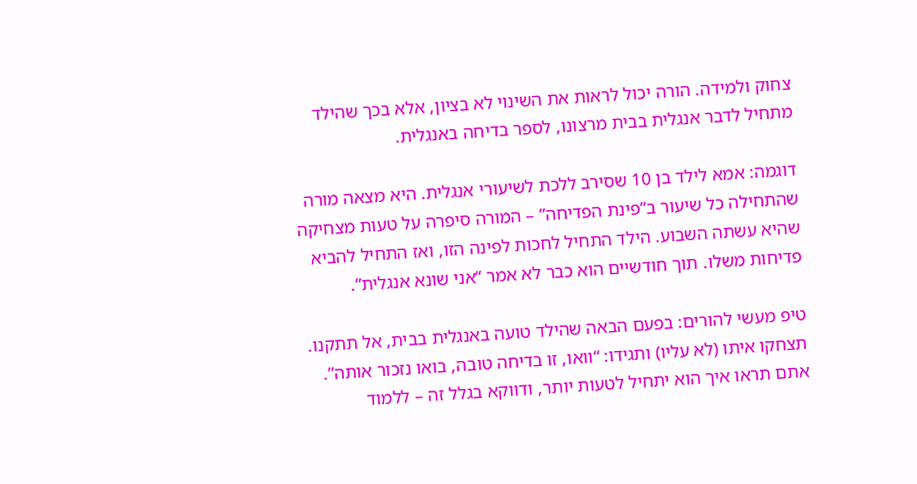צחוק ולמידה. הורה יכול לראות את השינוי לא בציון, אלא בכך שהילד מתחיל לדבר אנגלית בבית מרצונו, לספר בדיחה באנגלית.

דוגמה: אמא לילד בן 10 שסירב ללכת לשיעורי אנגלית. היא מצאה מורה שהתחילה כל שיעור ב”פינת הפדיחה” – המורה סיפרה על טעות מצחיקה שהיא עשתה השבוע. הילד התחיל לחכות לפינה הזו, ואז התחיל להביא פדיחות משלו. תוך חודשיים הוא כבר לא אמר “אני שונא אנגלית”.

טיפ מעשי להורים: בפעם הבאה שהילד טועה באנגלית בבית, אל תתקנו. תצחקו איתו (לא עליו) ותגידו: “וואו, זו בדיחה טובה, בואו נזכור אותה”. אתם תראו איך הוא יתחיל לטעות יותר, ודווקא בגלל זה – ללמוד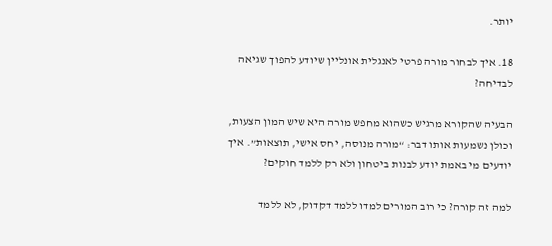יותר.

18. איך לבחור מורה פרטי לאנגלית אונליין שיודע להפוך שגיאה לבדיחה?

הבעיה שהקורא מרגיש כשהוא מחפש מורה היא שיש המון הצעות, וכולן נשמעות אותו דבר: “מורה מנוסה, יחס אישי, תוצאות”. איך יודעים מי באמת יודע לבנות ביטחון ולא רק ללמד חוקים?

למה זה קורה? כי רוב המורים למדו ללמד דקדוק, לא ללמד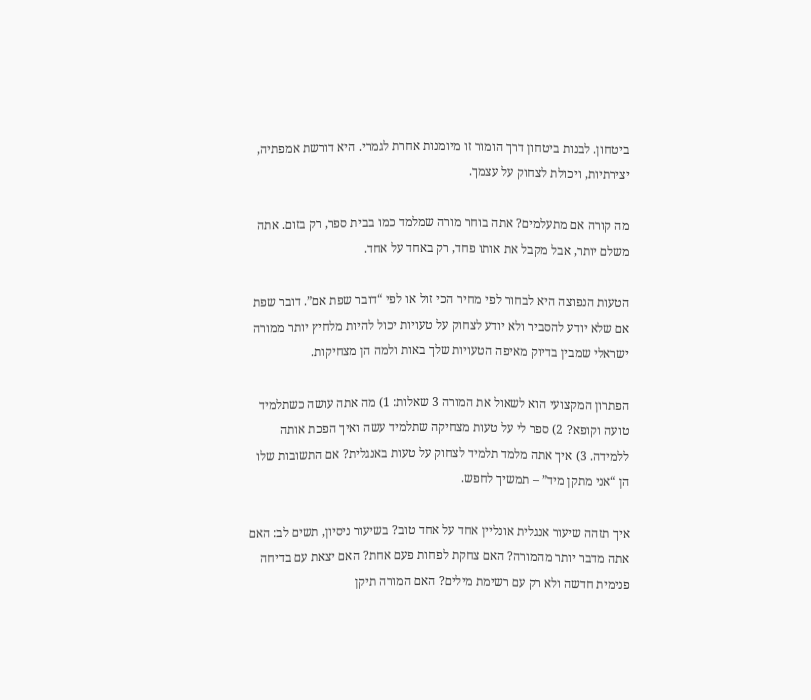ביטחון. לבנות ביטחון דרך הומור זו מיומנות אחרת לגמרי. היא דורשת אמפתיה, יצירתיות, ויכולת לצחוק על עצמך.

מה קורה אם מתעלמים? אתה בוחר מורה שמלמד כמו בבית ספר, רק בזום. אתה משלם יותר, אבל מקבל את אותו פחד, רק באחד על אחד.

הטעות הנפוצה היא לבחור לפי מחיר הכי זול או לפי “דובר שפת אם”. דובר שפת אם שלא יודע להסביר ולא יודע לצחוק על טעויות יכול להיות מלחיץ יותר ממורה ישראלי שמבין בדיוק מאיפה הטעויות שלך באות ולמה הן מצחיקות.

הפתרון המקצועי הוא לשאול את המורה 3 שאלות: 1) מה אתה עושה כשתלמיד טועה וקופא? 2) ספר לי על טעות מצחיקה שתלמיד עשה ואיך הפכת אותה ללמידה. 3) איך אתה מלמד תלמיד לצחוק על טעות באנגלית? אם התשובות שלו הן “אני מתקן מיד” – תמשיך לחפש.

איך תזהה שיעור אנגלית אונליין אחד על אחד טוב? בשיעור ניסיון, תשים לב: האם אתה מדבר יותר מהמורה? האם צחקת לפחות פעם אחת? האם יצאת עם בדיחה פנימית חדשה ולא רק עם רשימת מילים? האם המורה תיקן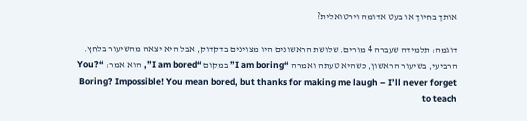אותך בחיוך או בעט אדומה וירטואלית?

דוגמה: תלמידה שעברה 4 מורים. שלושת הראשונים היו מצוינים בדקדוק, אבל היא יצאה מהשיעור בלחץ. הרביעי, בשיעור הראשון, כשהיא טעתה ואמרה “I am boring” במקום “I am bored”, הוא אמר: “You? Boring? Impossible! You mean bored, but thanks for making me laugh – I’ll never forget to teach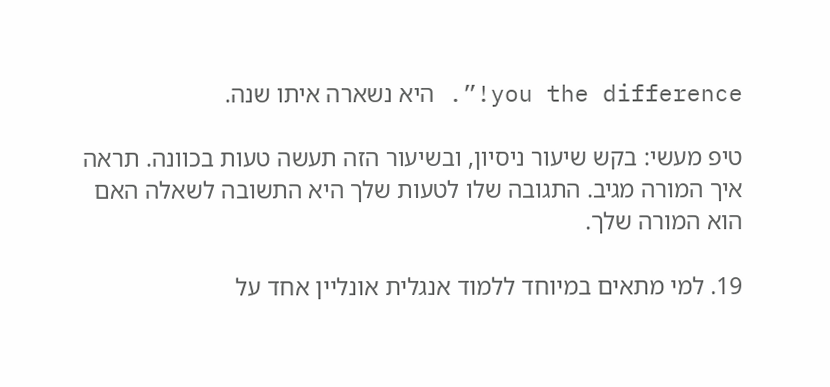you the difference!”. היא נשארה איתו שנה.

טיפ מעשי: בקש שיעור ניסיון, ובשיעור הזה תעשה טעות בכוונה. תראה איך המורה מגיב. התגובה שלו לטעות שלך היא התשובה לשאלה האם הוא המורה שלך.

19. למי מתאים במיוחד ללמוד אנגלית אונליין אחד על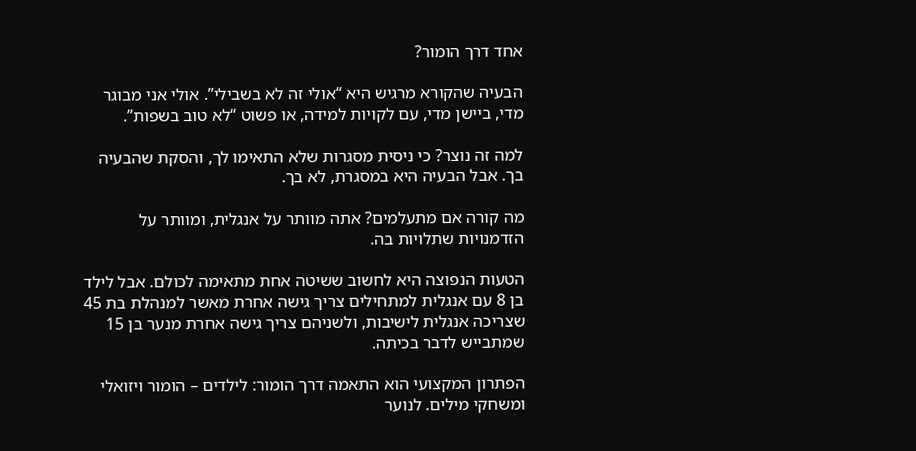אחד דרך הומור?

הבעיה שהקורא מרגיש היא “אולי זה לא בשבילי”. אולי אני מבוגר מדי, ביישן מדי, עם לקויות למידה, או פשוט “לא טוב בשפות”.

למה זה נוצר? כי ניסית מסגרות שלא התאימו לך, והסקת שהבעיה בך. אבל הבעיה היא במסגרת, לא בך.

מה קורה אם מתעלמים? אתה מוותר על אנגלית, ומוותר על הזדמנויות שתלויות בה.

הטעות הנפוצה היא לחשוב ששיטה אחת מתאימה לכולם. אבל לילד בן 8 עם אנגלית למתחילים צריך גישה אחרת מאשר למנהלת בת 45 שצריכה אנגלית לישיבות, ולשניהם צריך גישה אחרת מנער בן 15 שמתבייש לדבר בכיתה.

הפתרון המקצועי הוא התאמה דרך הומור: לילדים – הומור ויזואלי ומשחקי מילים. לנוער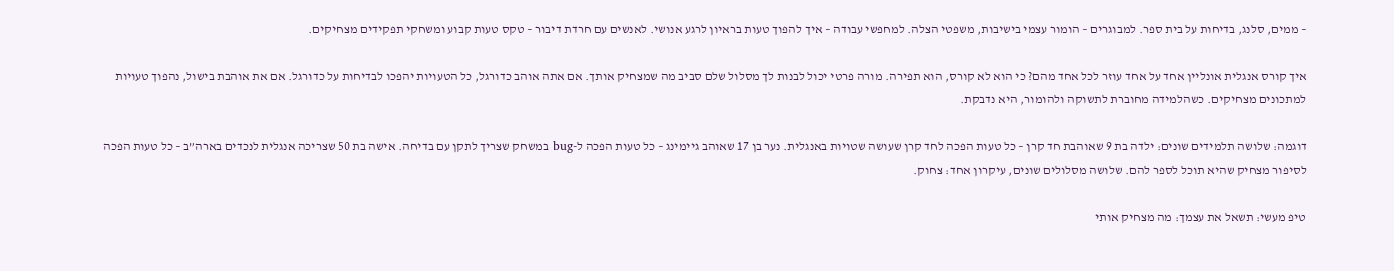– ממים, סלנג, בדיחות על בית ספר. למבוגרים – הומור עצמי בישיבות, משפטי הצלה. למחפשי עבודה – איך להפוך טעות בראיון לרגע אנושי. לאנשים עם חרדת דיבור – טקס טעות קבוע ומשחקי תפקידים מצחיקים.

איך קורס אנגלית אונליין אחד על אחד עוזר לכל אחד מהם? כי הוא לא קורס, הוא תפירה. מורה פרטי יכול לבנות לך מסלול שלם סביב מה שמצחיק אותך. אם אתה אוהב כדורגל, כל הטעויות יהפכו לבדיחות על כדורגל. אם את אוהבת בישול, נהפוך טעויות למתכונים מצחיקים. כשהלמידה מחוברת לתשוקה ולהומור, היא נדבקת.

דוגמה: שלושה תלמידים שונים: ילדה בת 9 שאוהבת חד קרן – כל טעות הפכה לחד קרן שעושה שטויות באנגלית. נער בן 17 שאוהב גיימינג – כל טעות הפכה ל-bug במשחק שצריך לתקן עם בדיחה. אישה בת 50 שצריכה אנגלית לנכדים בארה”ב – כל טעות הפכה לסיפור מצחיק שהיא תוכל לספר להם. שלושה מסלולים שונים, עיקרון אחד: צחוק.

טיפ מעשי: תשאל את עצמך: מה מצחיק אותי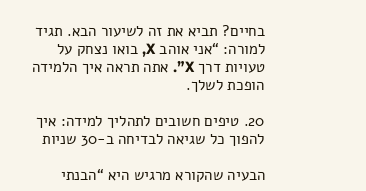בחיים? תביא את זה לשיעור הבא. תגיד למורה: “אני אוהב X, בואו נצחק על טעויות דרך X”. אתה תראה איך הלמידה הופכת לשלך.

20. טיפים חשובים לתהליך למידה: איך להפוך כל שגיאה לבדיחה ב-30 שניות

הבעיה שהקורא מרגיש היא “הבנתי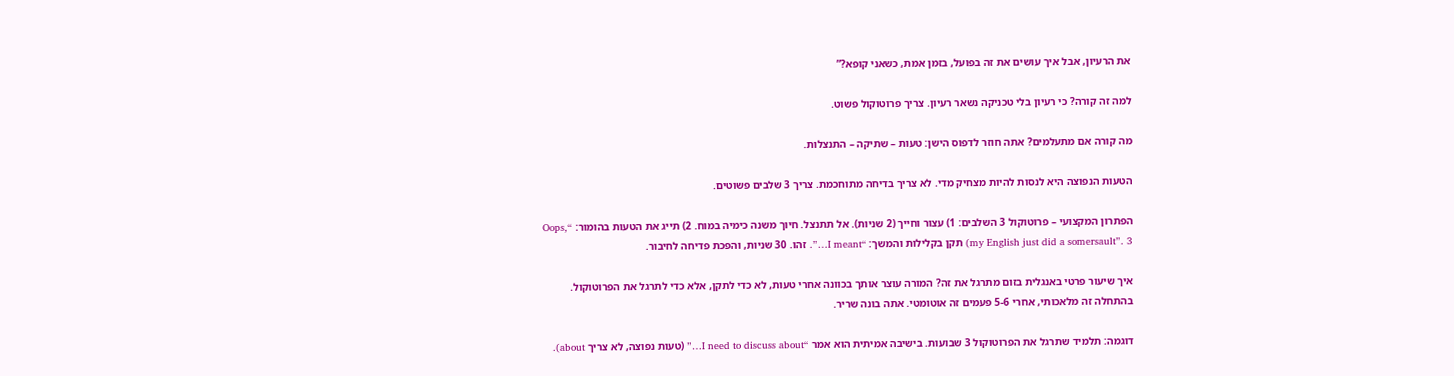את הרעיון, אבל איך עושים את זה בפועל, בזמן אמת, כשאני קופא?”

למה זה קורה? כי רעיון בלי טכניקה נשאר רעיון. צריך פרוטוקול פשוט.

מה קורה אם מתעלמים? אתה חוזר לדפוס הישן: טעות – שתיקה – התנצלות.

הטעות הנפוצה היא לנסות להיות מצחיק מדי. לא צריך בדיחה מתוחכמת. צריך 3 שלבים פשוטים.

הפתרון המקצועי – פרוטוקול 3 השלבים: 1) עצור וחייך (2 שניות). אל תתנצל. חיוך משנה כימיה במוח. 2) תייג את הטעות בהומור: “Oops, my English just did a somersault”. 3) תקן בקלילות והמשך: “I meant…”. זהו. 30 שניות, והפכת פדיחה לחיבור.

איך שיעור פרטי באנגלית בזום מתרגל את זה? המורה עוצר אותך בכוונה אחרי טעות, לא כדי לתקן, אלא כדי לתרגל את הפרוטוקול. בהתחלה זה מלאכותי, אחרי 5-6 פעמים זה אוטומטי. אתה בונה שריר.

דוגמה: תלמיד שתרגל את הפרוטוקול 3 שבועות. בישיבה אמיתית הוא אמר “I need to discuss about…” (טעות נפוצה, לא צריך about).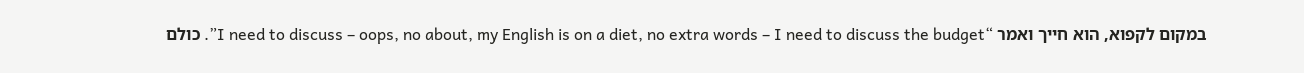במקום לקפוא, הוא חייך ואמר “I need to discuss – oops, no about, my English is on a diet, no extra words – I need to discuss the budget”. כולם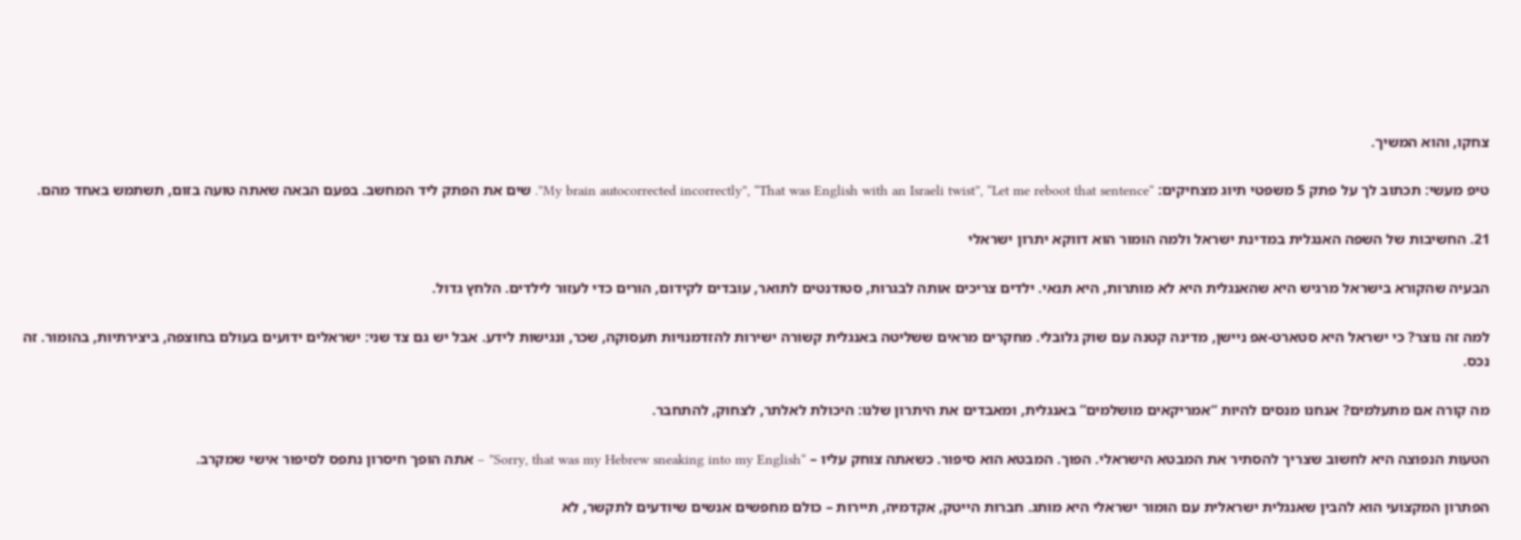צחקו, והוא המשיך.

טיפ מעשי: תכתוב לך על פתק 5 משפטי תיוג מצחיקים: “My brain autocorrected incorrectly”, “That was English with an Israeli twist”, “Let me reboot that sentence”. שים את הפתק ליד המחשב. בפעם הבאה שאתה טועה בזום, תשתמש באחד מהם.

21. החשיבות של השפה האנגלית במדינת ישראל ולמה הומור הוא דווקא יתרון ישראלי

הבעיה שהקורא בישראל מרגיש היא שהאנגלית היא לא מותרות, היא תנאי. ילדים צריכים אותה לבגרות, סטודנטים לתואר, עובדים לקידום, הורים כדי לעזור לילדים. הלחץ גדול.

למה זה נוצר? כי ישראל היא סטארט-אפ ניישן, מדינה קטנה עם שוק גלובלי. מחקרים מראים ששליטה באנגלית קשורה ישירות להזדמנויות תעסוקה, שכר, ונגישות לידע. אבל יש גם צד שני: ישראלים ידועים בעולם בחוצפה, ביצירתיות, בהומור. זה נכס.

מה קורה אם מתעלמים? אנחנו מנסים להיות “אמריקאים מושלמים” באנגלית, ומאבדים את היתרון שלנו: היכולת לאלתר, לצחוק, להתחבר.

הטעות הנפוצה היא לחשוב שצריך להסתיר את המבטא הישראלי. הפוך. המבטא הוא סיפור. כשאתה צוחק עליו – “Sorry, that was my Hebrew sneaking into my English” – אתה הופך חיסרון נתפס לסיפור אישי שמקרב.

הפתרון המקצועי הוא להבין שאנגלית ישראלית עם הומור ישראלי היא מותג. חברות הייטק, אקדמיה, תיירות – כולם מחפשים אנשים שיודעים לתקשר, לא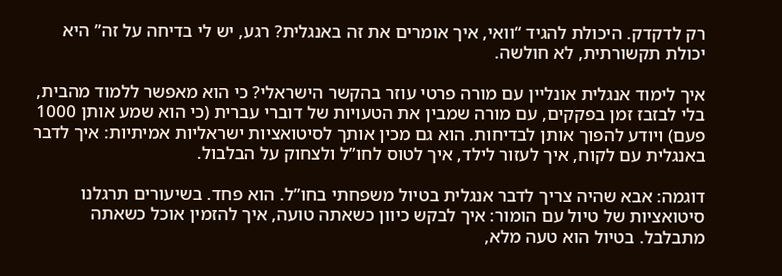רק לדקדק. היכולת להגיד “וואי, איך אומרים את זה באנגלית? רגע, יש לי בדיחה על זה” היא יכולת תקשורתית, לא חולשה.

איך לימוד אנגלית אונליין עם מורה פרטי עוזר בהקשר הישראלי? כי הוא מאפשר ללמוד מהבית, בלי לבזבז זמן בפקקים, עם מורה שמבין את הטעויות של דוברי עברית (כי הוא שמע אותן 1000 פעם) ויודע להפוך אותן לבדיחות. הוא גם מכין אותך לסיטואציות ישראליות אמיתיות: איך לדבר באנגלית עם לקוח, איך לעזור לילד, איך לטוס לחו”ל ולצחוק על הבלבול.

דוגמה: אבא שהיה צריך לדבר אנגלית בטיול משפחתי בחו”ל. הוא פחד. בשיעורים תרגלנו סיטואציות של טיול עם הומור: איך לבקש כיוון כשאתה טועה, איך להזמין אוכל כשאתה מתבלבל. בטיול הוא טעה מלא,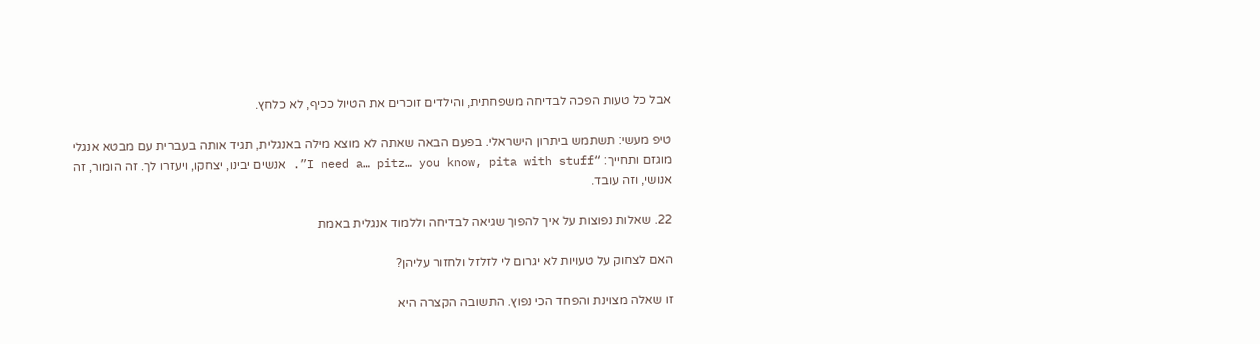אבל כל טעות הפכה לבדיחה משפחתית, והילדים זוכרים את הטיול ככיף, לא כלחץ.

טיפ מעשי: תשתמש ביתרון הישראלי. בפעם הבאה שאתה לא מוצא מילה באנגלית, תגיד אותה בעברית עם מבטא אנגלי מוגזם ותחייך: “I need a… pitz… you know, pita with stuff”. אנשים יבינו, יצחקו, ויעזרו לך. זה הומור, זה אנושי, וזה עובד.

22. שאלות נפוצות על איך להפוך שגיאה לבדיחה וללמוד אנגלית באמת

האם לצחוק על טעויות לא יגרום לי לזלזל ולחזור עליהן?

זו שאלה מצוינת והפחד הכי נפוץ. התשובה הקצרה היא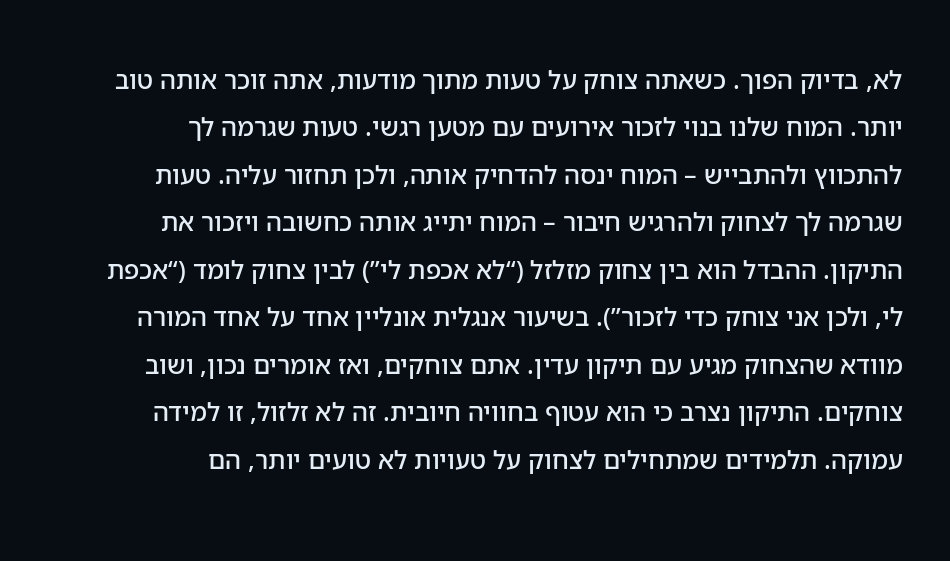לא, בדיוק הפוך. כשאתה צוחק על טעות מתוך מודעות, אתה זוכר אותה טוב יותר. המוח שלנו בנוי לזכור אירועים עם מטען רגשי. טעות שגרמה לך להתכווץ ולהתבייש – המוח ינסה להדחיק אותה, ולכן תחזור עליה. טעות שגרמה לך לצחוק ולהרגיש חיבור – המוח יתייג אותה כחשובה ויזכור את התיקון. ההבדל הוא בין צחוק מזלזל (“לא אכפת לי”) לבין צחוק לומד (“אכפת לי, ולכן אני צוחק כדי לזכור”). בשיעור אנגלית אונליין אחד על אחד המורה מוודא שהצחוק מגיע עם תיקון עדין. אתם צוחקים, ואז אומרים נכון, ושוב צוחקים. התיקון נצרב כי הוא עטוף בחוויה חיובית. זה לא זלזול, זו למידה עמוקה. תלמידים שמתחילים לצחוק על טעויות לא טועים יותר, הם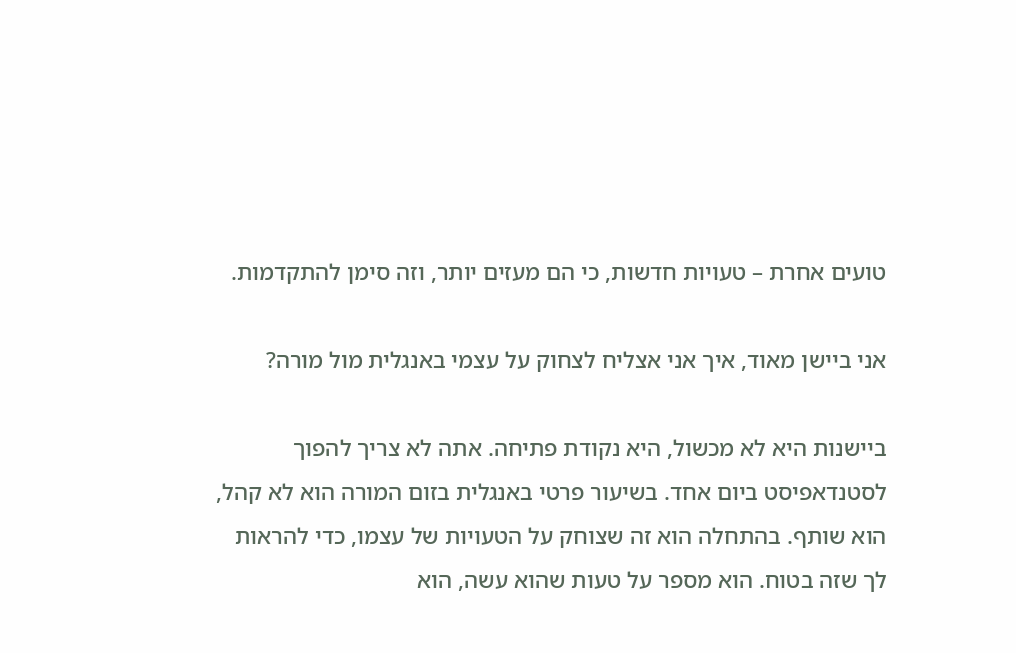טועים אחרת – טעויות חדשות, כי הם מעזים יותר, וזה סימן להתקדמות.

אני ביישן מאוד, איך אני אצליח לצחוק על עצמי באנגלית מול מורה?

ביישנות היא לא מכשול, היא נקודת פתיחה. אתה לא צריך להפוך לסטנדאפיסט ביום אחד. בשיעור פרטי באנגלית בזום המורה הוא לא קהל, הוא שותף. בהתחלה הוא זה שצוחק על הטעויות של עצמו, כדי להראות לך שזה בטוח. הוא מספר על טעות שהוא עשה, הוא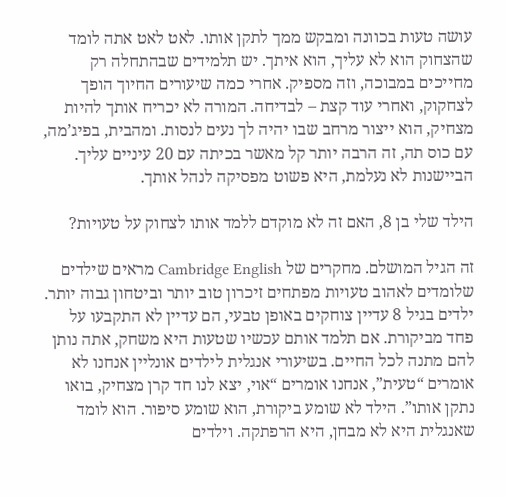עושה טעות בכוונה ומבקש ממך לתקן אותו. לאט לאט אתה לומד שהצחוק הוא לא עליך, הוא איתך. יש תלמידים שבהתחלה רק מחייכים במבוכה, וזה מספיק. אחרי כמה שיעורים החיוך הופך לצחקוק, ואחרי עוד קצת – לבדיחה. המורה לא יכריח אותך להיות מצחיק, הוא ייצור מרחב שבו יהיה לך נעים לנסות. ומהבית, בפיג’מה, עם כוס תה, זה הרבה יותר קל מאשר בכיתה עם 20 עיניים עליך. הביישנות לא נעלמת, היא פשוט מפסיקה לנהל אותך.

הילד שלי בן 8, האם זה לא מוקדם ללמד אותו לצחוק על טעויות?

זה הגיל המושלם. מחקרים של Cambridge English מראים שילדים שלומדים לאהוב טעויות מפתחים זיכרון טוב יותר וביטחון גבוה יותר. ילדים בגיל 8 עדיין צוחקים באופן טבעי, הם עדיין לא התקבעו על פחד מביקורת. אם תלמד אותם עכשיו שטעות היא משחק, אתה נותן להם מתנה לכל החיים. בשיעורי אנגלית לילדים אונליין אנחנו לא אומרים “טעית”, אנחנו אומרים “אוי, יצא לנו חד קרן מצחיק, בואו נתקן אותו”. הילד לא שומע ביקורת, הוא שומע סיפור. הוא לומד שאנגלית היא לא מבחן, היא הרפתקה. וילדים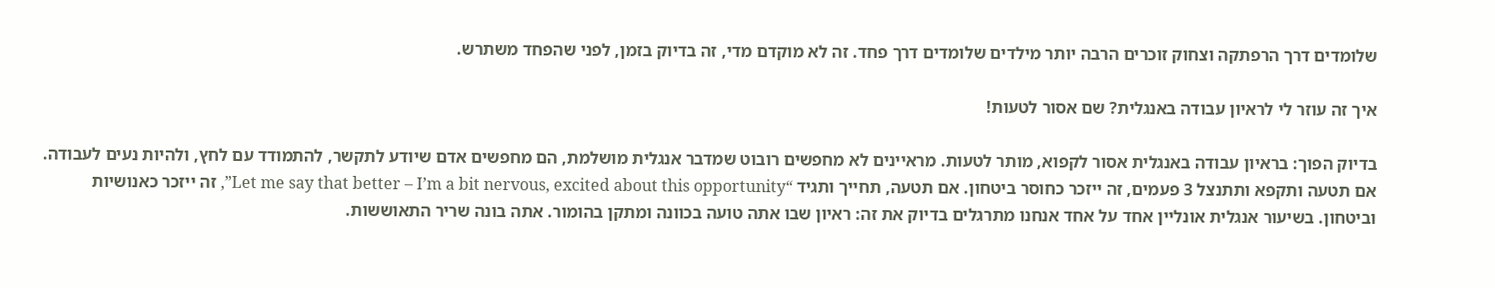שלומדים דרך הרפתקה וצחוק זוכרים הרבה יותר מילדים שלומדים דרך פחד. זה לא מוקדם מדי, זה בדיוק בזמן, לפני שהפחד משתרש.

איך זה עוזר לי לראיון עבודה באנגלית? שם אסור לטעות!

בדיוק הפוך: בראיון עבודה באנגלית אסור לקפוא, מותר לטעות. מראיינים לא מחפשים רובוט שמדבר אנגלית מושלמת, הם מחפשים אדם שיודע לתקשר, להתמודד עם לחץ, ולהיות נעים לעבודה. אם תטעה ותקפא ותתנצל 3 פעמים, זה ייזכר כחוסר ביטחון. אם תטעה, תחייך ותגיד “Let me say that better – I’m a bit nervous, excited about this opportunity”, זה ייזכר כאנושיות וביטחון. בשיעור אנגלית אונליין אחד על אחד אנחנו מתרגלים בדיוק את זה: ראיון שבו אתה טועה בכוונה ומתקן בהומור. אתה בונה שריר התאוששות.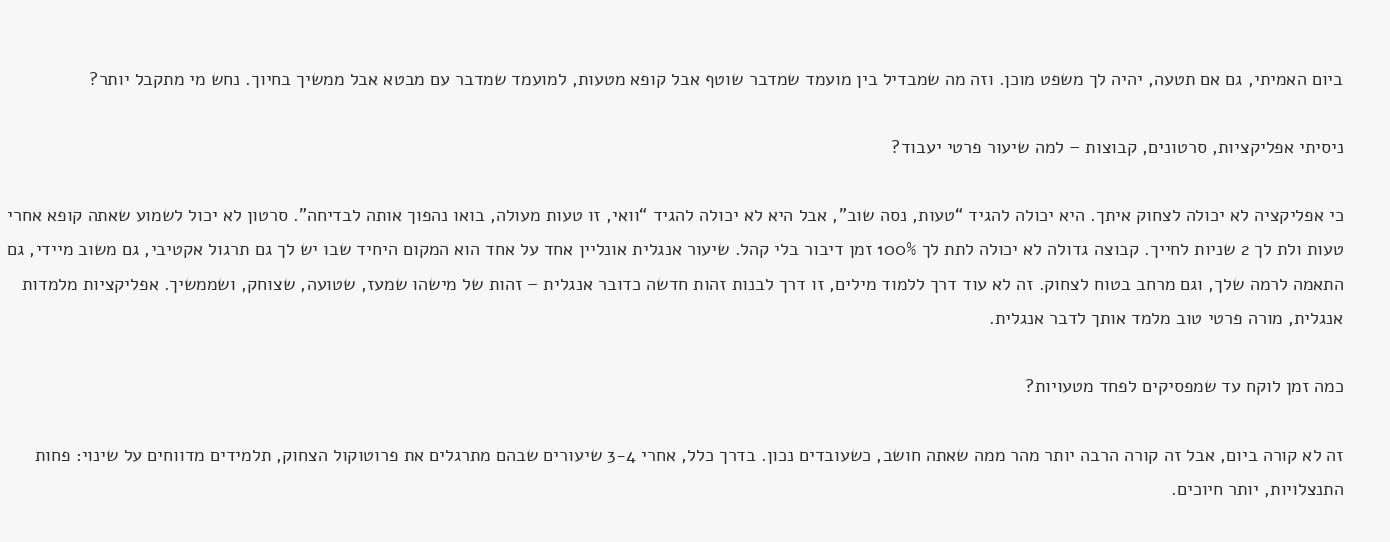ביום האמיתי, גם אם תטעה, יהיה לך משפט מוכן. וזה מה שמבדיל בין מועמד שמדבר שוטף אבל קופא מטעות, למועמד שמדבר עם מבטא אבל ממשיך בחיוך. נחש מי מתקבל יותר?

ניסיתי אפליקציות, סרטונים, קבוצות – למה שיעור פרטי יעבוד?

כי אפליקציה לא יכולה לצחוק איתך. היא יכולה להגיד “טעות, נסה שוב”, אבל היא לא יכולה להגיד “וואי, זו טעות מעולה, בואו נהפוך אותה לבדיחה”. סרטון לא יכול לשמוע שאתה קופא אחרי טעות ולת לך 2 שניות לחייך. קבוצה גדולה לא יכולה לתת לך 100% זמן דיבור בלי קהל. שיעור אנגלית אונליין אחד על אחד הוא המקום היחיד שבו יש לך גם תרגול אקטיבי, גם משוב מיידי, גם התאמה לרמה שלך, וגם מרחב בטוח לצחוק. זה לא עוד דרך ללמוד מילים, זו דרך לבנות זהות חדשה כדובר אנגלית – זהות של מישהו שמעז, שטועה, שצוחק, ושממשיך. אפליקציות מלמדות אנגלית, מורה פרטי טוב מלמד אותך לדבר אנגלית.

כמה זמן לוקח עד שמפסיקים לפחד מטעויות?

זה לא קורה ביום, אבל זה קורה הרבה יותר מהר ממה שאתה חושב, כשעובדים נכון. בדרך כלל, אחרי 3-4 שיעורים שבהם מתרגלים את פרוטוקול הצחוק, תלמידים מדווחים על שינוי: פחות התנצלויות, יותר חיוכים.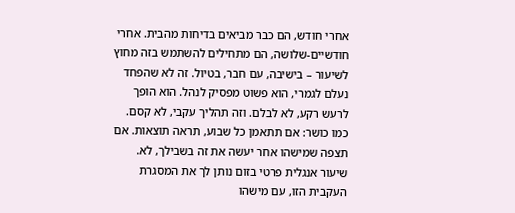אחרי חודש, הם כבר מביאים בדיחות מהבית. אחרי חודשיים-שלושה, הם מתחילים להשתמש בזה מחוץ לשיעור – בישיבה, עם חבר, בטיול. זה לא שהפחד נעלם לגמרי, הוא פשוט מפסיק לנהל. הוא הופך לרעש רקע, לא לבלם. וזה תהליך עקבי, לא קסם. כמו כושר: אם תתאמן כל שבוע, תראה תוצאות. אם תצפה שמישהו אחר יעשה את זה בשבילך, לא. שיעור אנגלית פרטי בזום נותן לך את המסגרת העקבית הזו, עם מישהו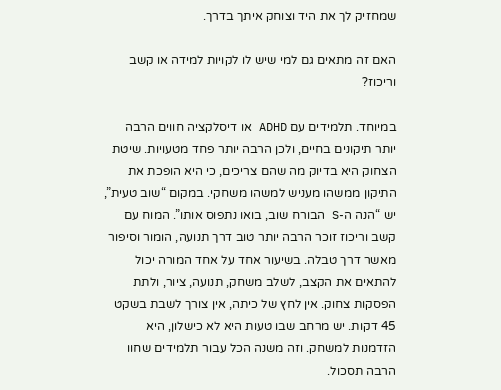שמחזיק לך את היד וצוחק איתך בדרך.

האם זה מתאים גם למי שיש לו לקויות למידה או קשב וריכוז?

במיוחד. תלמידים עם ADHD או דיסלקציה חווים הרבה יותר תיקונים בחיים, ולכן הרבה יותר פחד מטעויות. שיטת הצחוק היא בדיוק מה שהם צריכים, כי היא הופכת את התיקון ממשהו מעניש למשהו משחקי. במקום “שוב טעית”, יש “הנה ה-S הבורח שוב, בואו נתפוס אותו”. המוח עם קשב וריכוז זוכר הרבה יותר טוב דרך תנועה, הומור וסיפור מאשר דרך טבלה. בשיעור אחד על אחד המורה יכול להתאים את הקצב, לשלב משחק, תנועה, ציור, ולתת הפסקות צחוק. אין לחץ של כיתה, אין צורך לשבת בשקט 45 דקות. יש מרחב שבו טעות היא לא כישלון, היא הזדמנות למשחק. וזה משנה הכל עבור תלמידים שחוו הרבה תסכול.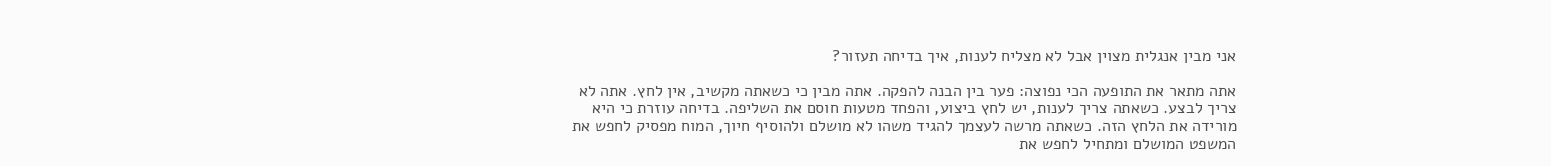אני מבין אנגלית מצוין אבל לא מצליח לענות, איך בדיחה תעזור?

אתה מתאר את התופעה הכי נפוצה: פער בין הבנה להפקה. אתה מבין כי כשאתה מקשיב, אין לחץ. אתה לא צריך לבצע. כשאתה צריך לענות, יש לחץ ביצוע, והפחד מטעות חוסם את השליפה. בדיחה עוזרת כי היא מורידה את הלחץ הזה. כשאתה מרשה לעצמך להגיד משהו לא מושלם ולהוסיף חיוך, המוח מפסיק לחפש את המשפט המושלם ומתחיל לחפש את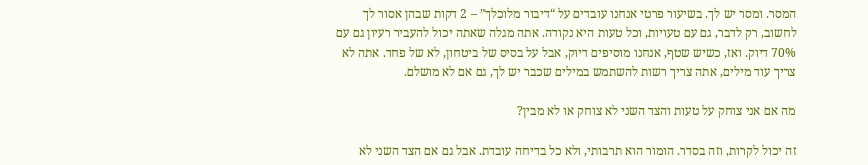המסר. ומסר יש לך. בשיעור פרטי אנחנו עובדים על “דיבור מלוכלך” – 2 דקות שבהן אסור לך לחשוב, רק לדבר, גם עם טעויות, וכל טעות היא נקודה. אתה מגלה שאתה יכול להעביר רעיון גם עם 70% דיוק. ואז, כשיש שטף, אנחנו מוסיפים דיוק, אבל על בסיס של ביטחון, לא של פחד. אתה לא צריך עוד מילים, אתה צריך רשות להשתמש במילים שכבר יש לך, גם אם לא מושלם.

מה אם אני צוחק על טעות והצד השני לא צוחק או לא מבין?

זה יכול לקרות, וזה בסדר. הומור הוא תרבותי, ולא כל בדיחה עובדת. אבל גם אם הצד השני לא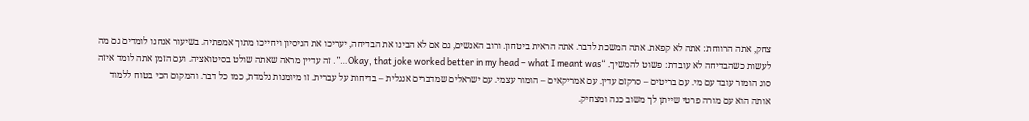צחק, אתה הרווחת: אתה לא קפאת. אתה המשכת לדבר. אתה הראית ביטחון. ורוב האנשים, גם אם לא הבינו את הבדיחה, יעריכו את הניסיון ויחייכו מתוך אמפתיה. בשיעור אנחנו לומדים גם מה לעשות כשהבדיחה לא עובדת: פשוט להמשיך. “Okay, that joke worked better in my head – what I meant was…”. זה עדיין מראה שאתה שולט בסיטואציה. ועם הזמן אתה לומד איזה סוג הומור עובד עם מי. עם בריטים – סרקזם עדין. עם אמריקאים – הומור עצמי. עם ישראלים שמדברים אנגלית – בדיחות על עברית. זו מיומנות נלמדת, כמו כל דבר. והמקום הכי בטוח ללמוד אותה הוא עם מורה פרטי שייתן לך משוב כנה ומצחיק.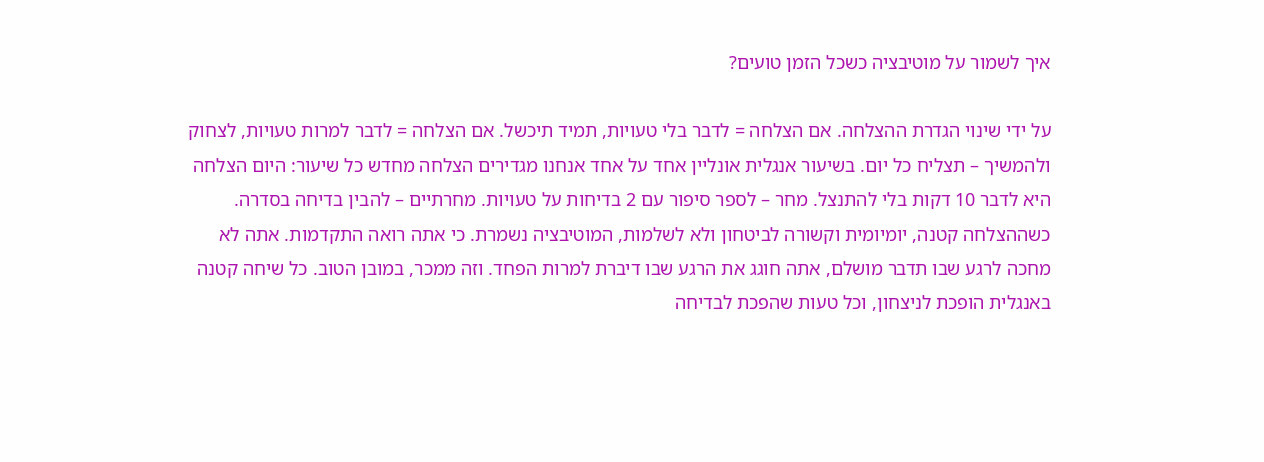איך לשמור על מוטיבציה כשכל הזמן טועים?

על ידי שינוי הגדרת ההצלחה. אם הצלחה = לדבר בלי טעויות, תמיד תיכשל. אם הצלחה = לדבר למרות טעויות, לצחוק ולהמשיך – תצליח כל יום. בשיעור אנגלית אונליין אחד על אחד אנחנו מגדירים הצלחה מחדש כל שיעור: היום הצלחה היא לדבר 10 דקות בלי להתנצל. מחר – לספר סיפור עם 2 בדיחות על טעויות. מחרתיים – להבין בדיחה בסדרה. כשההצלחה קטנה, יומיומית וקשורה לביטחון ולא לשלמות, המוטיבציה נשמרת. כי אתה רואה התקדמות. אתה לא מחכה לרגע שבו תדבר מושלם, אתה חוגג את הרגע שבו דיברת למרות הפחד. וזה ממכר, במובן הטוב. כל שיחה קטנה באנגלית הופכת לניצחון, וכל טעות שהפכת לבדיחה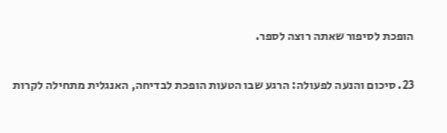הופכת לסיפור שאתה רוצה לספר.

23. סיכום והנעה לפעולה: הרגע שבו הטעות הופכת לבדיחה, האנגלית מתחילה לקרות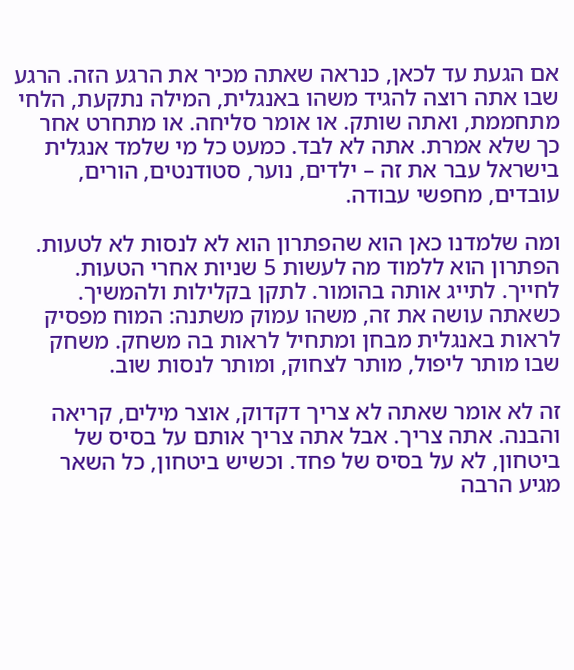אם הגעת עד לכאן, כנראה שאתה מכיר את הרגע הזה. הרגע שבו אתה רוצה להגיד משהו באנגלית, המילה נתקעת, הלחי מתחממת, ואתה שותק. או אומר סליחה. או מתחרט אחר כך שלא אמרת. אתה לא לבד. כמעט כל מי שלמד אנגלית בישראל עבר את זה – ילדים, נוער, סטודנטים, הורים, עובדים, מחפשי עבודה.

ומה שלמדנו כאן הוא שהפתרון הוא לא לנסות לא לטעות. הפתרון הוא ללמוד מה לעשות 5 שניות אחרי הטעות. לחייך. לתייג אותה בהומור. לתקן בקלילות ולהמשיך. כשאתה עושה את זה, משהו עמוק משתנה: המוח מפסיק לראות באנגלית מבחן ומתחיל לראות בה משחק. משחק שבו מותר ליפול, מותר לצחוק, ומותר לנסות שוב.

זה לא אומר שאתה לא צריך דקדוק, אוצר מילים, קריאה והבנה. אתה צריך. אבל אתה צריך אותם על בסיס של ביטחון, לא על בסיס של פחד. וכשיש ביטחון, כל השאר מגיע הרבה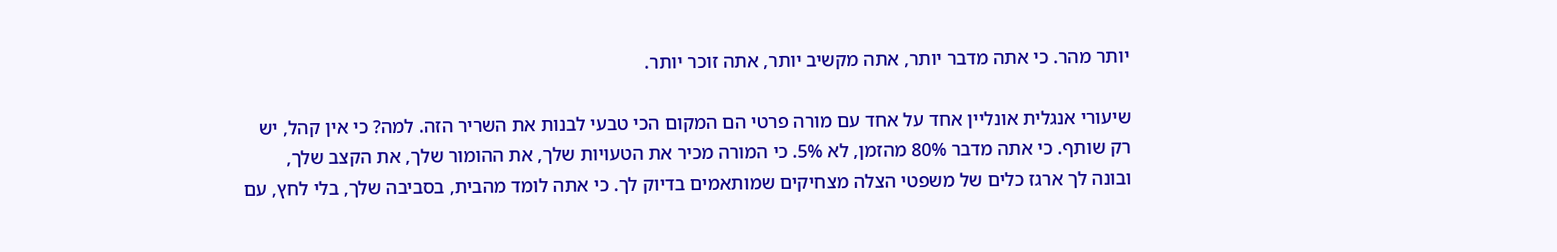יותר מהר. כי אתה מדבר יותר, אתה מקשיב יותר, אתה זוכר יותר.

שיעורי אנגלית אונליין אחד על אחד עם מורה פרטי הם המקום הכי טבעי לבנות את השריר הזה. למה? כי אין קהל, יש רק שותף. כי אתה מדבר 80% מהזמן, לא 5%. כי המורה מכיר את הטעויות שלך, את ההומור שלך, את הקצב שלך, ובונה לך ארגז כלים של משפטי הצלה מצחיקים שמותאמים בדיוק לך. כי אתה לומד מהבית, בסביבה שלך, בלי לחץ, עם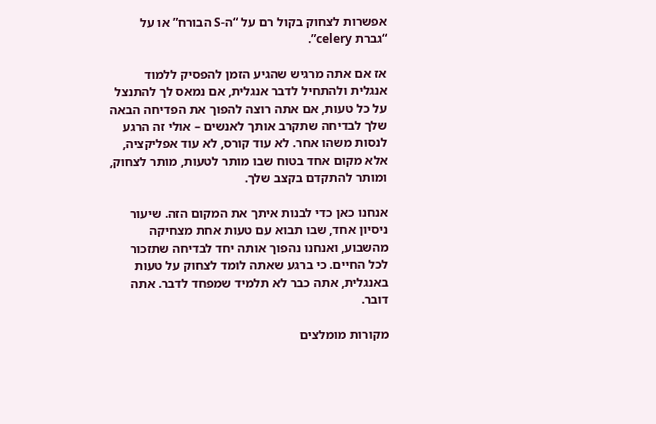אפשרות לצחוק בקול רם על “ה-S הבורח” או על “גברת celery”.

אז אם אתה מרגיש שהגיע הזמן להפסיק ללמוד אנגלית ולהתחיל לדבר אנגלית, אם נמאס לך להתנצל על כל טעות, אם אתה רוצה להפוך את הפדיחה הבאה שלך לבדיחה שתקרב אותך לאנשים – אולי זה הרגע לנסות משהו אחר. לא עוד קורס, לא עוד אפליקציה, אלא מקום אחד בטוח שבו מותר לטעות, מותר לצחוק, ומותר להתקדם בקצב שלך.

אנחנו כאן כדי לבנות איתך את המקום הזה. שיעור ניסיון אחד, שבו תבוא עם טעות אחת מצחיקה מהשבוע, ואנחנו נהפוך אותה יחד לבדיחה שתזכור לכל החיים. כי ברגע שאתה לומד לצחוק על טעות באנגלית, אתה כבר לא תלמיד שמפחד לדבר. אתה דובר.

מקורות מומלצים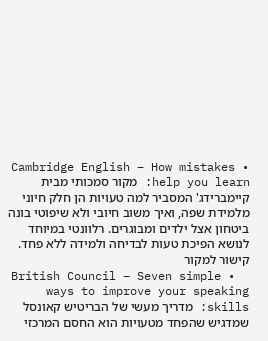• Cambridge English – How mistakes help you learn: מקור סמכותי מבית קיימברידג' המסביר למה טעויות הן חלק חיוני מלמידת שפה, ואיך משוב חיובי ולא שיפוטי בונה ביטחון אצל ילדים ומבוגרים. רלוונטי במיוחד לנושא הפיכת טעות לבדיחה ולמידה ללא פחד. קישור למקור
  • British Council – Seven simple ways to improve your speaking skills: מדריך מעשי של הבריטיש קאונסל שמדגיש שהפחד מטעויות הוא החסם המרכזי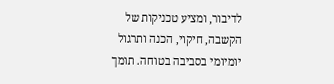לדיבור, ומציע טכניקות של הקשבה, חיקוי, הכנה ותרגול יומיומי בסביבה בטוחה. תומך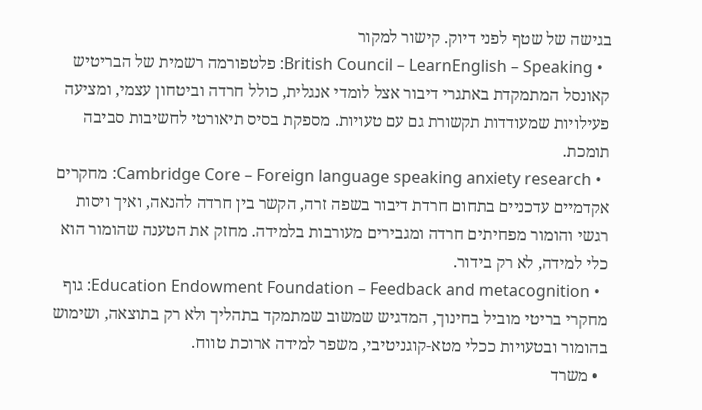בגישה של שטף לפני דיוק. קישור למקור
  • British Council – LearnEnglish – Speaking: פלטפורמה רשמית של הבריטיש קאונסל המתמקדת באתגרי דיבור אצל לומדי אנגלית, כולל חרדה וביטחון עצמי, ומציעה פעילויות שמעודדות תקשורת גם עם טעויות. מספקת בסיס תיאורטי לחשיבות סביבה תומכת.
  • Cambridge Core – Foreign language speaking anxiety research: מחקרים אקדמיים עדכניים בתחום חרדת דיבור בשפה זרה, הקשר בין חרדה להנאה, ואיך ויסות רגשי והומור מפחיתים חרדה ומגבירים מעורבות בלמידה. מחזק את הטענה שהומור הוא כלי למידה, לא רק בידור.
  • Education Endowment Foundation – Feedback and metacognition: גוף מחקרי בריטי מוביל בחינוך, המדגיש שמשוב שמתמקד בתהליך ולא רק בתוצאה, ושימוש בהומור ובטעויות ככלי מטא-קוגניטיבי, משפר למידה ארוכת טווח.
  • משרד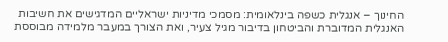החינוך – אנגלית כשפה בינלאומית: מסמכי מדיניות ישראליים המדגישים את חשיבות האנגלית המדוברת והביטחון בדיבור מגיל צעיר, ואת הצורך במעבר מלמידה מבוססת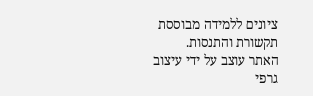ציונים ללמידה מבוססת תקשורת והתנסות.
האתר עוצב על ידי עיצוב גרפי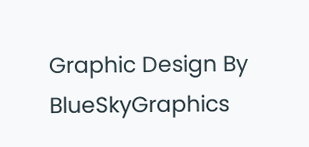Graphic Design By BlueSkyGraphics